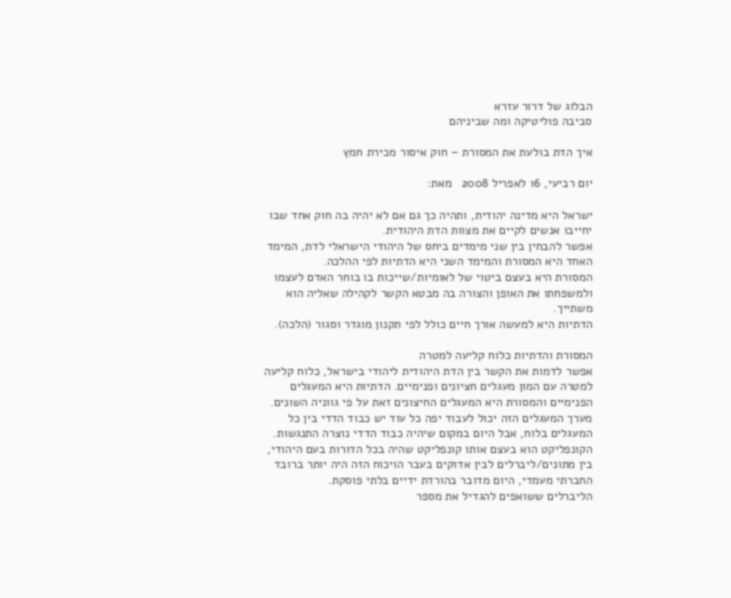הבלוג של דרור עזרא
סביבה פוליטיקה ומה שביניהם

איך הדת בולעת את המסורת – חוק איסור מכירת חמץ

יום רביעי, 16 לאפריל 2008   מאת:

ישראל היא מדינה יהודית, ותהיה כך גם אם לא יהיה בה חוק אחד שבו יחייבו אנשים לקיים את מצוות הדת היהודית.
אפשר להבחין בין שני מימדים ביחס של היהודי הישראלי לדת, המימד האחד היא המסורת והמימד השני היא הדתיות לפי ההלכה.
המסורת היא בעצם ביטוי של לאומיות/שייכות בו בוחר האדם לעצמו ולמשפחתו את האופן והצורה בה מבטא הקשר לקהילה שאליה הוא משתייך.
הדתיות היא למעשה אורך חיים כולל לפי תקנון מוגדר וסגור (הלכה).

המסורת והדתיות כלוח קליעה למטרה
אפשר לדמות את הקשר בין הדת היהודית ליהודי בישראל, כלוח קליעה למטרה עם המון מעגלים חציונים ופנימיים. הדתיות היא המעגלים הפנימיים והמסורת היא המעגלים החיצונים זאת על פי גווניה השונים.
מערך המעגלים הזה יכול לעבוד יפה כל עוד יש כבוד הדדי בין כל המעגלים בלוח, אבל היום במקום שיהיה כבוד הדדי נוצרה התנגשות.
הקונפליקט הוא בעצם אותו קונפליקט שהיה בכל הדורות בעם היהודי, בין מתונים/ליברלים לבין אדוקים בעבר הויכוח הזה היה יותר ברובד החברתי מעמדי, היום מדובר בהורדת ידיים בלתי פוסקת.
הליברלים ששואפים להגדיל את מספר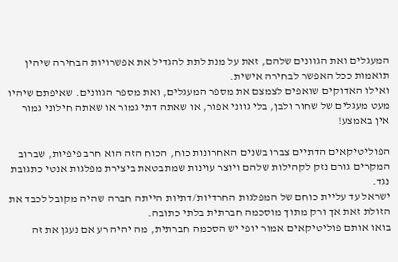המעגלים ואת הגוונים שלהם, זאת על מנת לתת להגדיל את אפשרויות הבחירה שיהין תואמות ככל האפשר לבחירה אישית.
ואילו האדוקים שואפים לצמצם את מספר המעגלים, ואת מספר הגוונים. שאיפתם שיהיו מעט מעגלים של שחור ולבן, בלי גווני אפור, או שאתה דתי גמור או שאתה חילוני גמור אין באמצע!

הפוליטיקאים הדתיים צברו בשנים האחרונות כוח, הכוח הזה הוא חרב פיפיות, שברוב המקרים גורם נזק לקהילות שלהם ויוצר עוינות שמתבטאת ביצירת מפלגות אנטי כתגובת נגד.
ישראל עד עליית כוחם של המפלגות החרדיות/דתיות הייתה חברה שהיה מקובל לכבד את הזולת זאת אך ורק מתוך מוסכמה חברתית בלתי כתובה.
בואו אותם פוליטיקאים אמור יופי יש הסכמה חברתית, מה יהיה רע אם נעגן את זה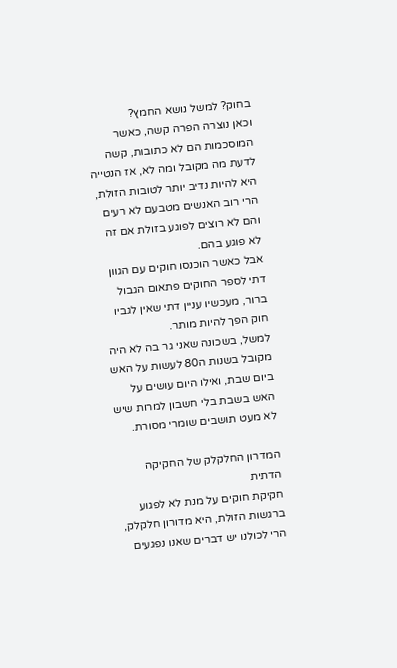בחוק? למשל נושא החמץ?
וכאן נוצרה הפרה קשה, כאשר המוסכמות הם לא כתובות, קשה לדעת מה מקובל ומה לא, אז הנטייה היא להיות נדיב יותר לטובות הזולת, הרי רוב האנשים מטבעם לא רעים והם לא רוצים לפוגע בזולת אם זה לא פוגע בהם.
אבל כאשר הוכנסו חוקים עם הגוון דתי לספר החוקים פתאום הגבול ברור, מעכשיו עניין דתי שאין לגביו חוק הפך להיות מותר.
למשל, בשכונה שאני גר בה לא היה מקובל בשנות ה80 לעשות על האש ביום שבת, ואילו היום עושים על האש בשבת בלי חשבון למרות שיש לא מעט תושבים שומרי מסורת.

המדרון החלקלק של החקיקה הדתית
חקיקת חוקים על מנת לא לפגוע ברגשות הזולת, היא מדורון חלקלק, הרי לכולנו יש דברים שאנו נפגעים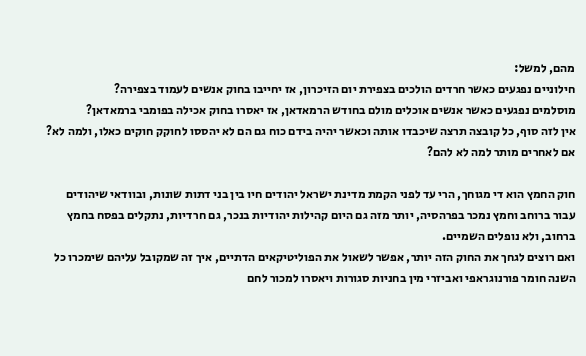מהם, למשל:
חילוניים נפגעים כאשר חרדים הולכים בצפירת יום הזיכרון, אז יחייבו בחוק אנשים לעמוד בצפירה?
מוסלמים נפגעים כאשר אנשים אוכלים מולם בחודש הרמאדאן, אז יאסרו בחוק אכילה בפומבי ברמאדאן?
אין לזה סוף, כל קובצה תרצה שיכבדו אותה וכאשר יהיה בידם כוח גם הם לא יהססו לחוקק חוקים כאלו, ולמה לא? אם לאחרים מותר למה לא להם?

חוק החמץ הוא די מגוחך, הרי עד לפני הקמת מדינת ישראל יהודים חיו בין בני דתות שונות, ובוודאי שיהודים עבור ברוחב וחמץ נמכר בפרהסיה, יותר מזה גם היום קהילות יהודיות בנכר, גם חרדיות, נתקלים בפסח בחמץ ברחוב, ולא נופלים השמיים.
ואם רוצים לגחך את החוק הזה יותר, אפשר לשאול את הפוליטיקאים הדתיים, איך זה שמקובל עליהם שימכרו כל השנה חומר פורנוגראפי ואביזרי מין בחניות סגורות ויאסרו למכור לחם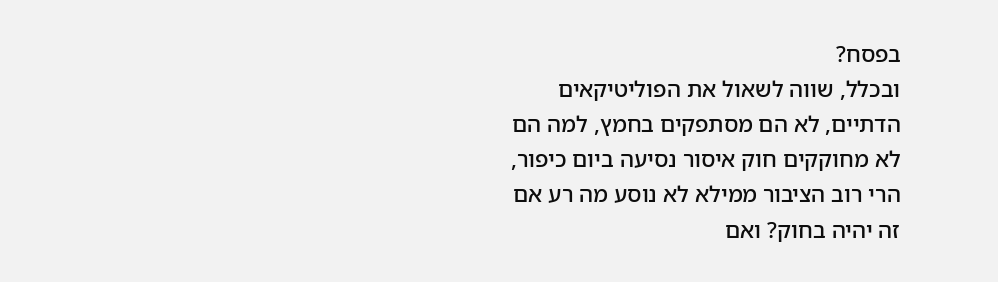בפסח?
ובכלל, שווה לשאול את הפוליטיקאים הדתיים, לא הם מסתפקים בחמץ, למה הם לא מחוקקים חוק איסור נסיעה ביום כיפור, הרי רוב הציבור ממילא לא נוסע מה רע אם זה יהיה בחוק? ואם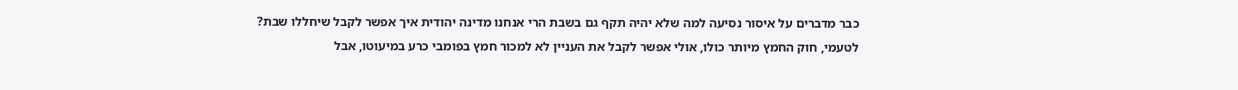כבר מדברים על איסור נסיעה למה שלא יהיה תקף גם בשבת הרי אנחנו מדינה יהודית איך אפשר לקבל שיחללו שבת?
לטעמי, חוק החמץ מיותר כולו, אולי אפשר לקבל את העניין לא למכור חמץ בפומבי כרע במיעוטו, אבל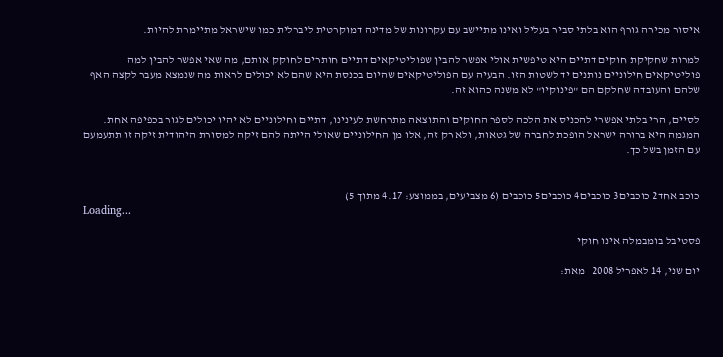איסור מכירה גורף הוא בלתי סביר בעליל ואינו מתיישב עם עקרונות של מדינה דמוקרטית ליברלית כמו שישראל מתיימרת להיות.

למרות שחקיקת חוקים דתיים היא טיפשית אולי אפשר להבין שפוליטיקאים דתיים חותרים לחוקק אותם, מה שאי אפשר להבין למה פוליטיקאים חילוניים נותנים יד לשטות הזו. הבעיה עם הפוליטיקאים שהיום בכנסת היא שהם לא יכולים לראות מה שנמצא מעבר לקצה האף שלהם והעובדה שחלקם הם "פינוקיו" לא משנה כהוא זה.

לסיים, הרי בלתי אפשרי להכניס את הלכה לספר החוקים והתוצאה מתרחשת לעינינו, דתיים וחילוניים לא יהיו יכולים לגור בכפיפה אחת.
המגמה היא ברורה ישראל הופכת לחברה של גטאות, ולא רק זה, אלו מן החילוניים שאולי הייתה להם זיקה למסורת היהודית זיקה זו תתעמעם עם הזמן בשל כך.


כוכב אחד2 כוכבים3 כוכבים4 כוכבים5 כוכבים (6 מצביעים, בממוצע: 4.17 מתוך 5)
Loading...

פסטיבל בומבמלה אינו חוקי

יום שני, 14 לאפריל 2008   מאת: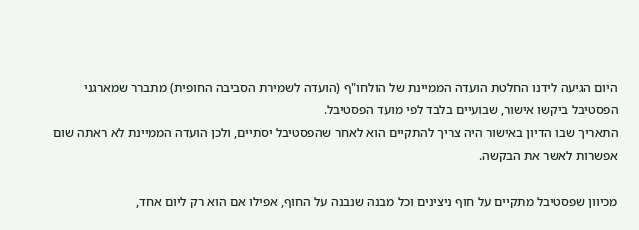היום הגיעה לידנו החלטת הועדה הממיינת של הולחו"ף (הועדה לשמירת הסביבה החופית) מתברר שמארגני הפסטיבל ביקשו אישור, שבועיים בלבד לפי מועד הפסטיבל.
התאריך שבו הדיון באישור היה צריך להתקיים הוא לאחר שהפסטיבל יסתיים, ולכן הועדה הממיינת לא ראתה שום אפשרות לאשר את הבקשה.

מכיוון שפסטיבל מתקיים על חוף ניצינים וכל מבנה שנבנה על החוף, אפילו אם הוא רק ליום אחד,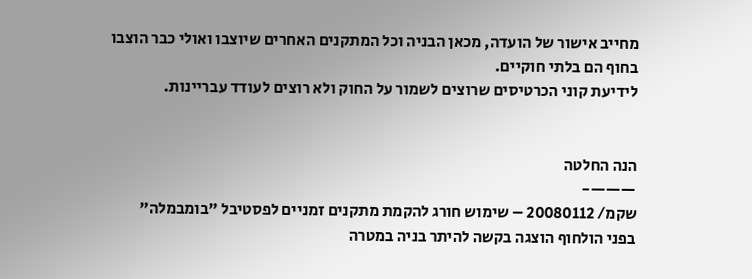מחייב אישור של הועדה, מכאן הבניה וכל המתקנים האחרים שיוצבו ואולי כבר הוצבו בחוף הם בלתי חוקיים.
לידיעת קוני הכרטיסים שרוצים לשמור על החוק ולא רוצים לעודד עבריינות.


הנה החלטה
———-
שקמ/ 20080112 – שימוש חורג להקמת מתקנים זמניים לפסטיבל "בומבמלה"
בפני הולחוף הוצגה בקשה להיתר בניה במטרה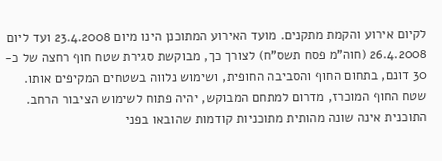לקיום אירוע והקמת מתקנים. מועד האירוע המתוכנן הינו מיום 23.4.2008 ועד ליום 26.4.2008 (חוה"מ פסח תשס"ח) לצורך כך, מבוקשת סגירת שטח חוף רחצה של כ- 30 דונם, בתחום החוף והסביבה החופית, ושימוש נלווה בשטחים המקיפים אותו. שטח החוף המוכרז, מדרום למתחם המבוקש, יהיה פתוח לשימוש הציבור הרחב.
התוכנית אינה שונה מהותית מתוכניות קודמות שהובאו בפני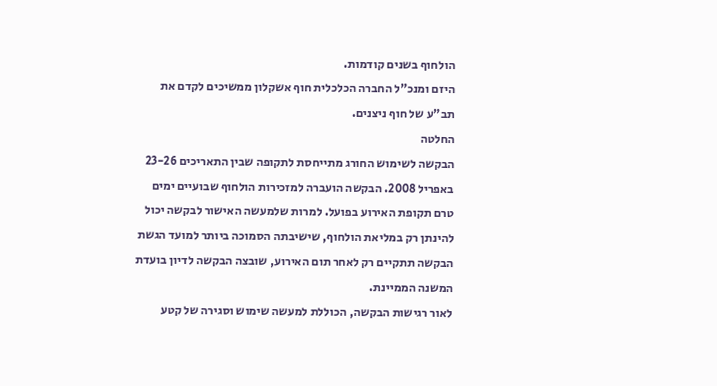הולחוף בשנים קודמות.
היזם ומנכ"ל החברה הכלכלית חוף אשקלון ממשיכים לקדם את תב"ע של חוף ניצנים.
החלטה
הבקשה לשימוש החורג מתייחסת לתקופה שבין התאריכים 23-26 באפריל 2008. הבקשה הועברה למזכירות הולחוף שבועיים ימים טרם תקופת האירוע בפועל. למרות שלמעשה האישור לבקשה יכול להינתן רק במליאת הולחוף, שישיבתה הסמוכה ביותר למועד הגשת הבקשה תתקיים רק לאחר תום האירוע, שובצה הבקשה לדיון בועדת המשנה הממיינת.
לאור רגישות הבקשה, הכוללת למעשה שימוש וסגירה של קטע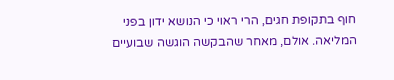חוף בתקופת חגים, הרי ראוי כי הנושא ידון בפני המליאה. אולם, מאחר שהבקשה הוגשה שבועיים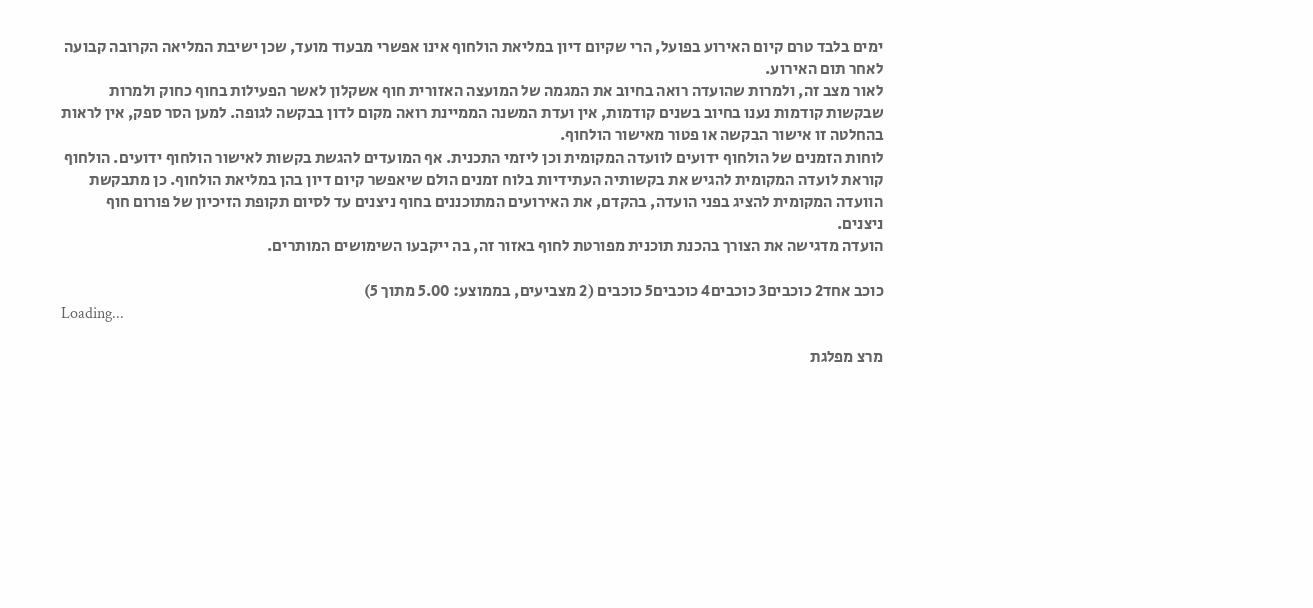ימים בלבד טרם קיום האירוע בפועל, הרי שקיום דיון במליאת הולחוף אינו אפשרי מבעוד מועד, שכן ישיבת המליאה הקרובה קבועה לאחר תום האירוע.
לאור מצב זה, ולמרות שהועדה רואה בחיוב את המגמה של המועצה האזורית חוף אשקלון לאשר הפעילות בחוף כחוק ולמרות שבקשות קודמות נענו בחיוב בשנים קודמות, אין ועדת המשנה הממיינת רואה מקום לדון בבקשה לגופה. למען הסר ספק, אין לראות בהחלטה זו אישור הבקשה או פטור מאישור הולחוף.
לוחות הזמנים של הולחוף ידועים לוועדה המקומית וכן ליזמי התכנית. אף המועדים להגשת בקשות לאישור הולחוף ידועים. הולחוף קוראת לועדה המקומית להגיש את בקשותיה העתידיות בלוח זמנים הולם שיאפשר קיום דיון בהן במליאת הולחוף. כן מתבקשת הוועדה המקומית להציג בפני הועדה, בהקדם, את האירועים המתוכננים בחוף ניצנים עד לסיום תקופת הזיכיון של פורום חוף ניצנים.
הועדה מדגישה את הצורך בהכנת תוכנית מפורטת לחוף באזור זה, בה ייקבעו השימושים המותרים.

כוכב אחד2 כוכבים3 כוכבים4 כוכבים5 כוכבים (2 מצביעים, בממוצע: 5.00 מתוך 5)
Loading...

מרצ מפלגת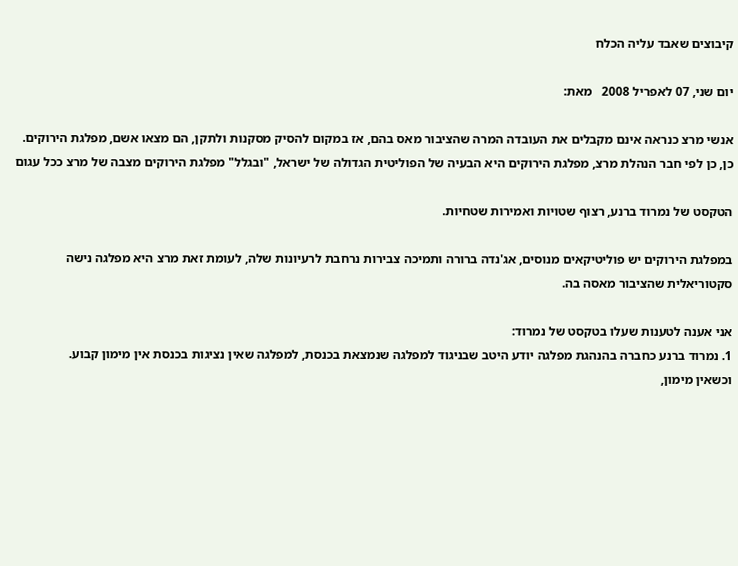קיבוצים שאבד עליה הכלח

יום שני, 07 לאפריל 2008   מאת:

אנשי מרצ כנראה אינם מקבלים את העובדה המרה שהציבור מאס בהם, אז במקום להסיק מסקנות ולתקן, הם מצאו אשם, מפלגת הירוקים.
כן, כן לפי חבר הנהלת מרצ, מפלגת הירוקים היא הבעיה של הפוליטית הגדולה של ישראל, "ובגלל" מפלגת הירוקים מצבה של מרצ ככל עגום

הטקסט של נמרוד ברנע, רצוף שטויות ואמירות שטחיות.

במפלגת הירוקים יש פוליטיקאים מנוסים, אג'נדה ברורה ותמיכה צבירות נרחבת לרעיונות שלה, לעומת זאת מרצ היא מפלגה נישה סקטוריאלית שהציבור מאסה בה.

אני אענה לטענות שעלו בטקסט של נמרוד:
1. נמרוד ברנע כחברה בהנהגת מפלגה יודע היטב שבניגוד למפלגה שנמצאת בכנסת, למפלגה שאין נציגות בכנסת אין מימון קבוע.
וכשאין מימון,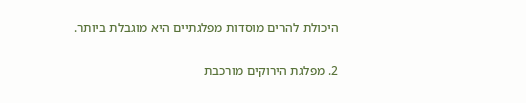היכולת להרים מוסדות מפלגתיים היא מוגבלת ביותר.

2. מפלגת הירוקים מורכבת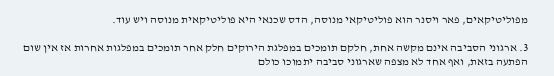מפוליטיקאים, פאר ויסנר הוא פוליטיקאי מנוסה, הדס שכנאי היא פוליטיקאית מנוסה ויש עוד.

3. ארגוני הסביבה אינם מקשה אחת, חלקם תומכים במפלגת הירוקים חלק אחר תומכים במפלגות אחרות אז אין שום הפתעה בזאת, ואף אחד לא מצפה שארגוני סביבה יתמוכו כולם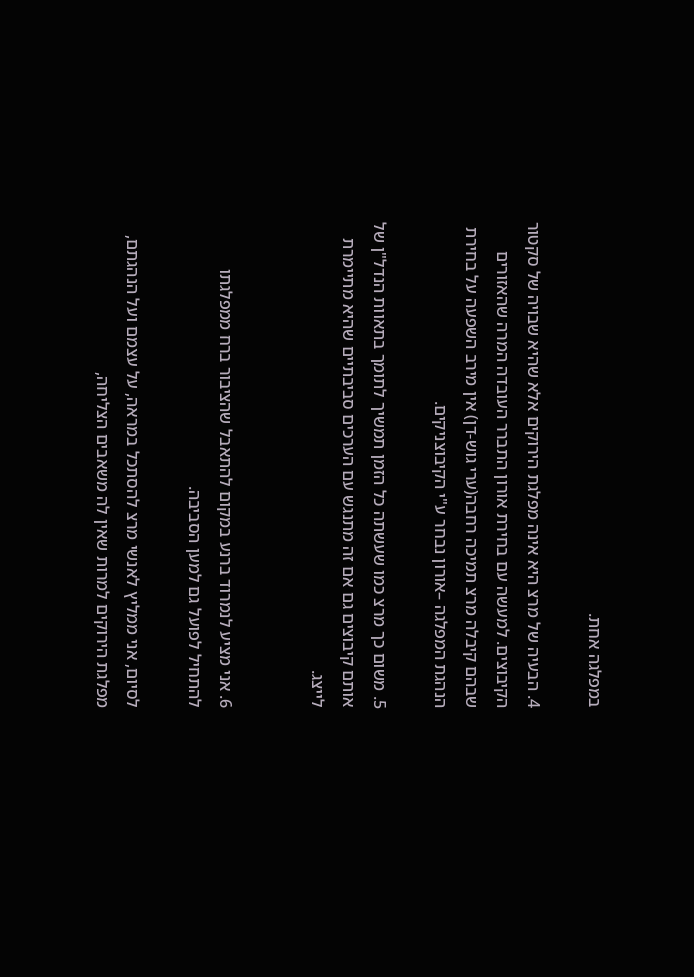במפלגה אחת.

4. הבעיה של מרצ היא אינה מפלגת הירוקים אלא שהיא שבויה של סקטור הקיבוצים. למעשה עם בחירת אורון התברר העובדה המרה שהאזורים שבהם קיבלה מרצ תמיכה רחבה(ערי גוש-דן) אין מירב השפעה על בחירת הנהגת המפלגה –אורון נבחר ע"י הקיבוצניקים.

5. משום כך מרצ כמו שעשתה כל הזמן תמשיך לתומך בתאוות הנדל"ן של אותם קיבוצים גם אם זה מתנגש עם הערכים סביבתיים שהיא מתיימרת לייצג.


6. אני מציע לנמרוד ברנע במקום להתאבל שהציבור ברח ממפלגתו להתחיל לפועל גם למען הסביבה.

לסיום, אני ממליץ לאנשי מרצ להסתכל במראה, על עצמם ועל הנהגתם, מפלגת הירוקים למרות שאין לה משאבים הצליחה,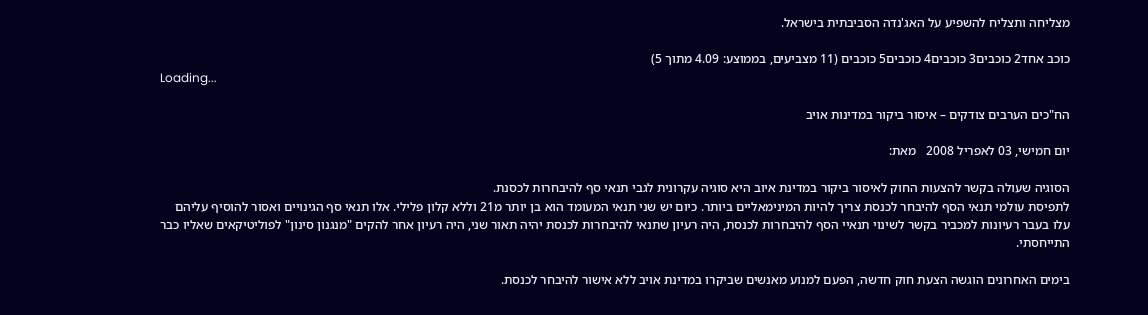מצליחה ותצליח להשפיע על האג'נדה הסביבתית בישראל.

כוכב אחד2 כוכבים3 כוכבים4 כוכבים5 כוכבים (11 מצביעים, בממוצע: 4.09 מתוך 5)
Loading...

הח"כים הערבים צודקים – איסור ביקור במדינות אויב

יום חמישי, 03 לאפריל 2008   מאת:

הסוגיה שעולה בקשר להצעות החוק לאיסור ביקור במדינת איוב היא סוגיה עקרונית לגבי תנאי סף להיבחרות לכסנת.
לתפיסת עולמי תנאי הסף להיבחר לכנסת צריך להיות המינימאליים ביותר. כיום יש שני תנאי המעומד הוא בן יותר מ21 וללא קלון פלילי. אלו תנאי סף הגינויים ואסור להוסיף עליהם
עלו בעבר רעיונות למכביר בקשר לשינוי תנאיי הסף להיבחרות לכנסת, היה רעיון שתנאי להיבחרות לכנסת יהיה תאור שני, היה רעיון אחר להקים "מנגנון סינון" לפוליטיקאים שאליו כבר התייחסתי.

בימים האחרונים הוגשה הצעת חוק חדשה, הפעם למנוע מאנשים שביקרו במדינת אויב ללא אישור להיבחר לכנסת.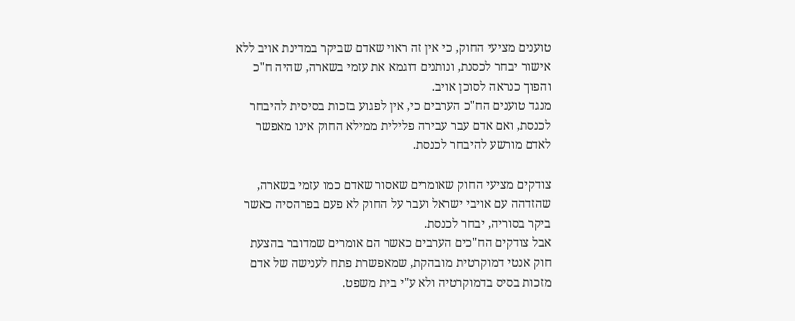טוענים מציעי החוק, כי אין זה ראוי שאדם שביקר במדינת אויב ללא אישור יבחר לכסנת, ונותנים דוגמא את עזמי בשארה, שהיה ח"כ והפוך כנראה לסוכן אויב.
מנגד טוענים הח"כ הערבים כי, אין לפגוע בזכות בסיסית להיבחר לכנסת, ואם אדם עבר עבירה פלילית ממילא החוק אינו מאפשר לאדם מורשע להיבחר לכנסת.

צודקים מציעי החוק שאומרים שאסור שאדם כמו עזמי בשארה, שהזדהה עם אויבי ישראל ועבר על החוק לא פעם בפרהסיה כאשר ביקר בסוריה, יבחר לכנסת.
אבל צודקים הח"כים הערבים כאשר הם אומרים שמדובר בהצעת חוק אנטי דמוקרטית מובהקת, שמאפשרת פתח לענישה של אדם מזכות בסיס בדמוקרטיה ולא ע"י בית משפט.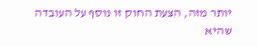יותר מזה, הצעת החוק זו נוסף על העובדה שהיא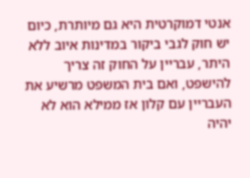אנטי דמוקרטית היא גם מיותרת, כיום יש חוק לגבי ביקור במדינות איוב ללא היתר, עבריין על החוק זה צריך להישפט, ואם בית המשפט מרשיע את העבריין עם קלון אז ממילא הוא לא יהיה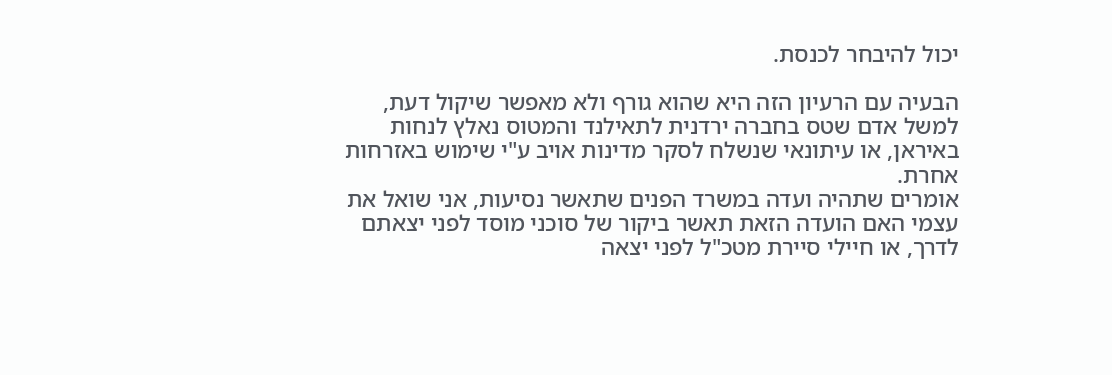יכול להיבחר לכנסת.

הבעיה עם הרעיון הזה היא שהוא גורף ולא מאפשר שיקול דעת, למשל אדם שטס בחברה ירדנית לתאילנד והמטוס נאלץ לנחות באיראן, או עיתונאי שנשלח לסקר מדינות אויב ע"י שימוש באזרחות אחרת.
אומרים שתהיה ועדה במשרד הפנים שתאשר נסיעות, אני שואל את עצמי האם הועדה הזאת תאשר ביקור של סוכני מוסד לפני יצאתם לדרך, או חיילי סיירת מטכ"ל לפני יצאה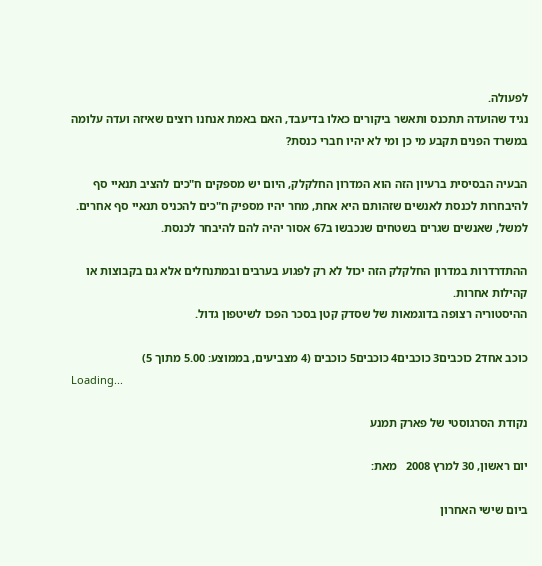לפעולה.
נגיד שהועדה תתכנס ותאשר ביקורים כאלו בדיעבד, האם באמת אנחנו רוצים שאיזה ועדה עלומה במשרד הפנים תקבע מי כן ומי לא יהיו חברי כנסת?

הבעיה הבסיסית ברעיון הזה הוא המדרון החלקלק, היום יש מספקים ח"כים להציב תנאיי סף להיבחרות לכנסת לאנשים שזהותם היא אחת, מחר יהיו מספיק ח"כים להכניס תנאיי סף אחרים. למשל, שאנשים שגרים בשטחים שנכבשו ב67 אסור יהיה להם להיבחר לכנסת.

ההתדרדרות במדרון החלקלק הזה יכול לא רק לפגוע בערבים ובמתנחלים אלא גם בקבוצות או קהילות אחרות.
ההיסטוריה רצופה בדוגמאות של שסדק קטן בסכר הפכו לשיטפון גדול.

כוכב אחד2 כוכבים3 כוכבים4 כוכבים5 כוכבים (4 מצביעים, בממוצע: 5.00 מתוך 5)
Loading...

נקודת הסרגוסטי של פארק תמנע

יום ראשון, 30 למרץ 2008   מאת:

ביום שישי האחרון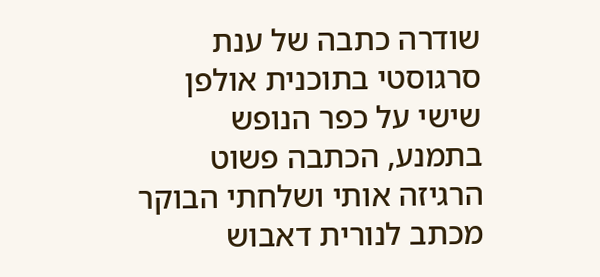שודרה כתבה של ענת סרגוסטי בתוכנית אולפן שישי על כפר הנופש בתמנע, הכתבה פשוט הרגיזה אותי ושלחתי הבוקר מכתב לנורית דאבוש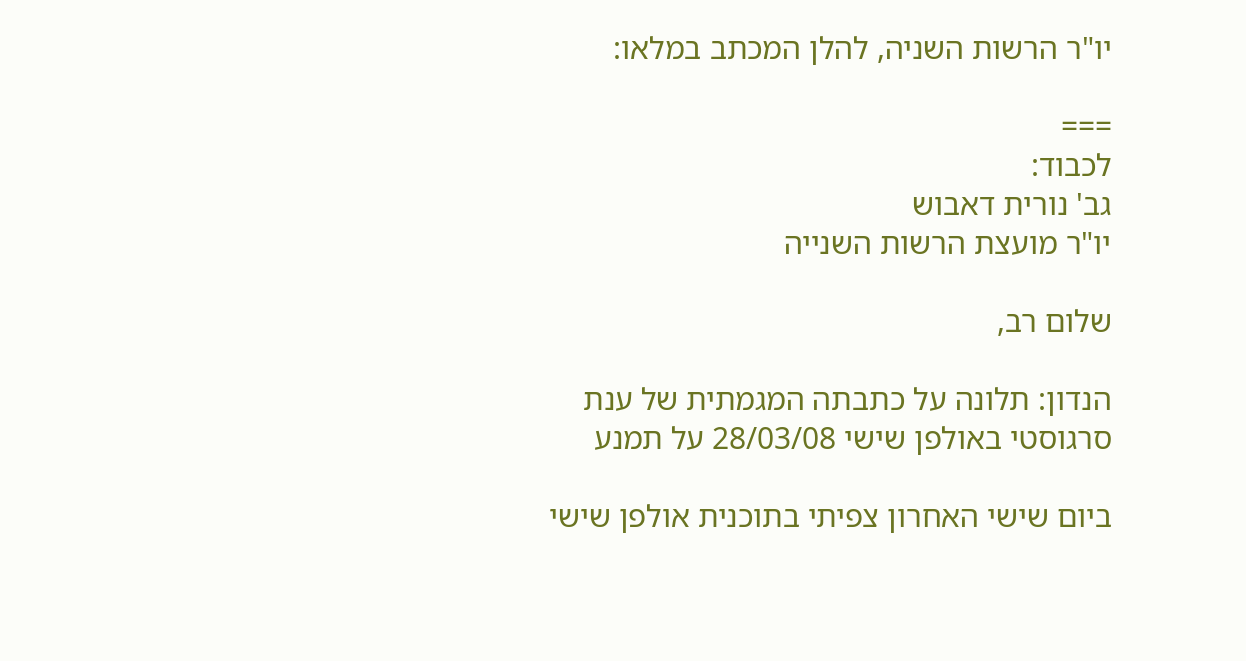יו"ר הרשות השניה, להלן המכתב במלאו:

===
לכבוד:
גב' נורית דאבוש
יו"ר מועצת הרשות השנייה

שלום רב,

הנדון: תלונה על כתבתה המגמתית של ענת סרגוסטי באולפן שישי 28/03/08 על תמנע

ביום שישי האחרון צפיתי בתוכנית אולפן שישי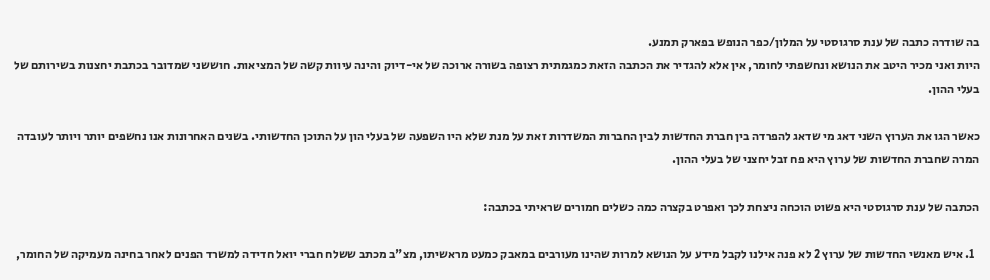בה שודרה כתבה של ענת סרגוסטי על המלון/כפר הנופש בפארק תמנע.
היות ואני מכיר היטב את הנושא ונחשפתי לחומר, אין אלא להגדיר את הכתבה הזאת כמגמתית רצופה בשורה ארוכה של אי-דיוק והינה עיוות קשה של המציאות. חוששני שמדובר בכתבת יחצנות בשירותם של בעלי ההון.

כאשר הגו את הערוץ השני דאג מי שדאג להפרדה בין חברת החדשות לבין החברות המשדרות זאת על מנת שלא היו השפעה של בעלי הון על התוכן החדשותי. בשנים האחרונות אנו נחשפים יותר ויותר לעובדה המרה שחברת החדשות של ערוץ היא פח זבל יחצני של בעלי ההון.

הכתבה של ענת סרגוסטי היא פשוט הוכחה ניצחת לכך ואפרט בקצרה כמה כשלים חמורים שראיתי בכתבה:

  1. איש מאנשי החדשות של ערוץ 2 לא פנה אילנו לקבל מידע על הנושא למרות שהינו מעורבים במאבק כמעט מראשיתו, מצ"ב מכתב ששלח חברי יואל חדידה למשרד הפנים לאחר בחינה מעמיקה של החומר,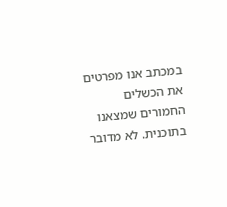במכתב אנו מפרטים את הכשלים החמורים שמצאנו בתוכנית. לא מדובר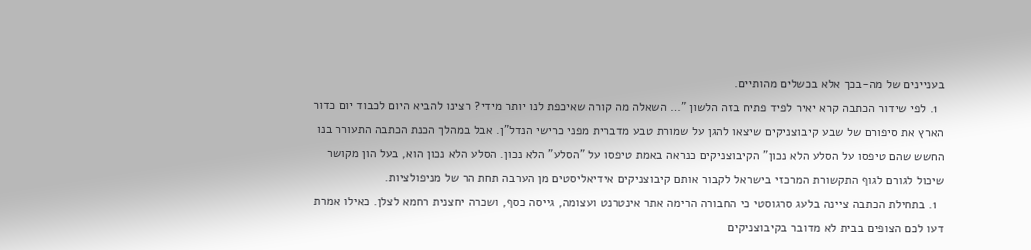בעניינים של מה-בכך אלא בכשלים מהותיים.
  1. לפי שידור הכתבה קרא יאיר לפיד פתיח בזה הלשון "… השאלה מה קורה שאיכפת לנו יותר מידי? רצינו להביא היום לכבוד יום כדור הארץ את סיפורם של שבע קיבוצניקים שיצאו להגן על שמורת טבע מדברית מפני כרישי הנדל"ן. אבל במהלך הכנת הכתבה התעורר בנו החשש שהם טיפסו על הסלע הלא נכון" הקיבוצניקים כנראה באמת טיפסו על "הסלע" הלא נכון. הסלע הלא נכון הוא, בעל הון מקושר שיכול לגורם לגוף התקשורת המרכזי בישראל לקבור אותם קיבוצניקים אידיאליסטים מן הערבה תחת הר של מניפולציות.
  1. בתחילת הכתבה ציינה בלעג סרגוסטי כי החבורה הרימה אתר אינטרנט ועצומה, גייסה כסף, ושכרה יחצנית רחמא לצלן. כאילו אמרת דעו לכם הצופים בבית לא מדובר בקיבוצניקים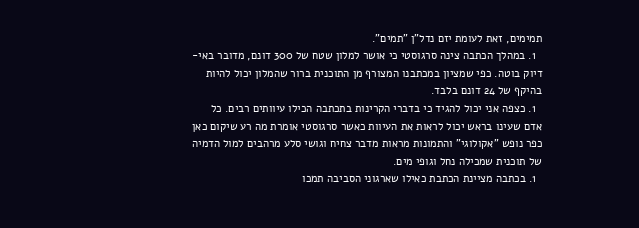תמימים, זאת לעומת יזם נדל"ן "תמים".
  1. במהלך הכתבה צינה סרגוסטי כי אושר למלון שטח של 300 דונם, מדובר באי-דיוק בוטה. כפי שמציון במכתבנו המצורף מן התוכנית ברור שהמלון יכול להיות בהיקף של 24 דונם בלבד.
  1. כצפה אני יכול להגיד כי בדברי הקרינות בתכתבה הכילו עיוותים רבים. כל אדם שעינו בראש יכול לראות את העיוות כאשר סרגוסטי אומרת מה רע שיקום כאן כפר נופש "אקולוגי" והתמונות מראות מדבר צחיח וגושי סלע מרהבים למול הדמיה של תוכנית שמכילה נחל וגופי מים.
  1. בכתבה מציינת הכתבת כאילו שארגוני הסביבה תמכו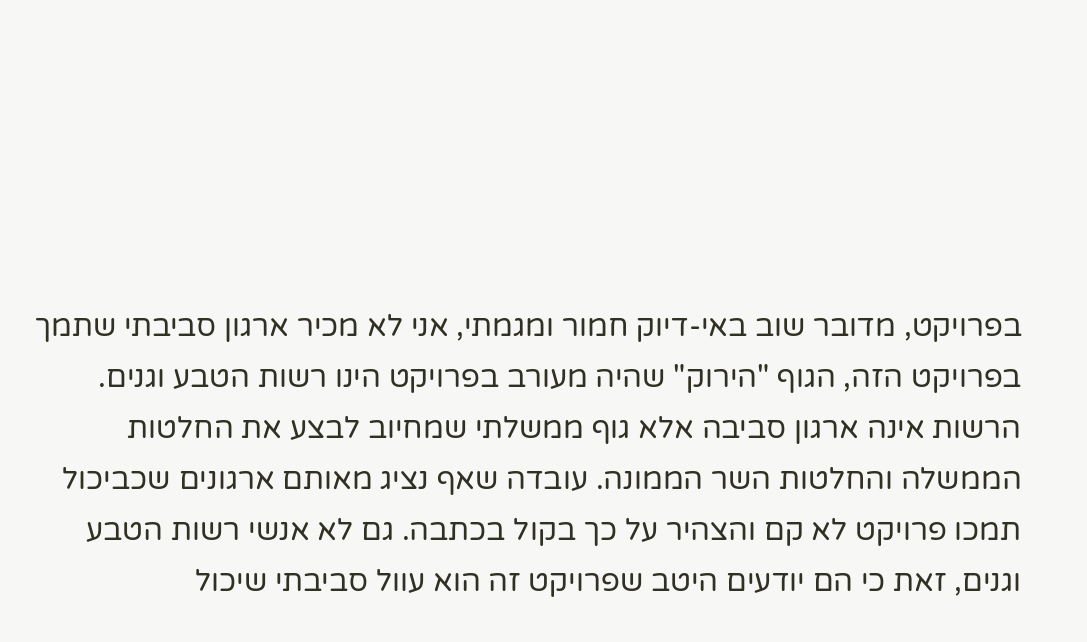בפרויקט, מדובר שוב באי-דיוק חמור ומגמתי, אני לא מכיר ארגון סביבתי שתמך בפרויקט הזה, הגוף "הירוק" שהיה מעורב בפרויקט הינו רשות הטבע וגנים. הרשות אינה ארגון סביבה אלא גוף ממשלתי שמחיוב לבצע את החלטות הממשלה והחלטות השר הממונה. עובדה שאף נציג מאותם ארגונים שכביכול תמכו פרויקט לא קם והצהיר על כך בקול בכתבה. גם לא אנשי רשות הטבע וגנים, זאת כי הם יודעים היטב שפרויקט זה הוא עוול סביבתי שיכול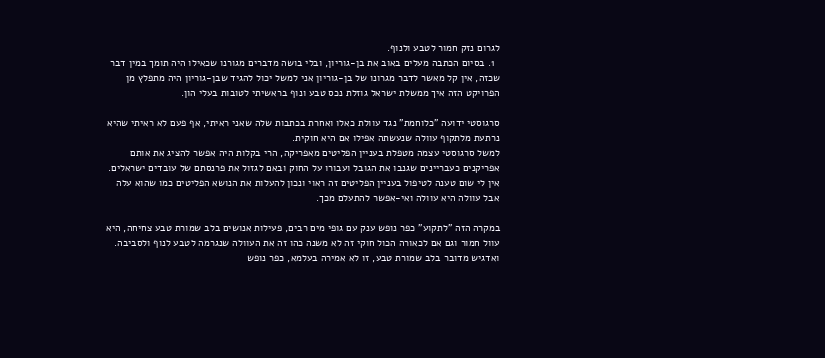לגרום נזק חמור לטבע ולנוף.
  1. בסיום הכתבה מעלים באוב את בן-גוריון, ובלי בושה מדברים מגורנו שכאילו היה תומך במין דבר שכזה, אין קל מאשר לדבר מגרונו של בן-גוריון אני למשל יכול להגיד שבן-גוריון היה מתפלץ מן הפרויקט הזה איך ממשלת ישראל גוזלת נכס טבע ונוף בראשיתי לטובות בעלי הון.

סרגוסטי ידועה "כלוחמת" נגד עוולת כאלו ואחרת בכתבות שלה שאני ראיתי, אף פעם לא ראיתי שהיא נרתעת מלתקוף עוולה שנעשתה אפילו אם היא חוקית.
למשל סרגוסטי עצמה מטפלת בעניין הפליטים מאפריקה, הרי בקלות היה אפשר להציג את אותם אפריקנים כעבריינים שגנבו את הגובל ועבורו על החוק ובאם לגזול את פרנסתם של עובדים ישראלים.
אין לי שום טענה לטיפול בעניין הפליטים זה ראוי ונכון להעלות את הנושא הפליטים כמו שהוא עלה אבל עוולה היא עוולה ואי-אפשר להתעלם מכך.

במקרה הזה "לתקוע" כפר נופש ענק עם גופי מים רבים, פעילות אנושים בלב שמורת טבע צחיחה, היא עוול חמור וגם אם לכאורה הכול חוקי זה לא משנה כהו זה את העוולה שנגרמה לטבע לנוף ולסביבה.
ואדגיש מדובר בלב שמורת טבע, זו לא אמירה בעלמא, כפר נופש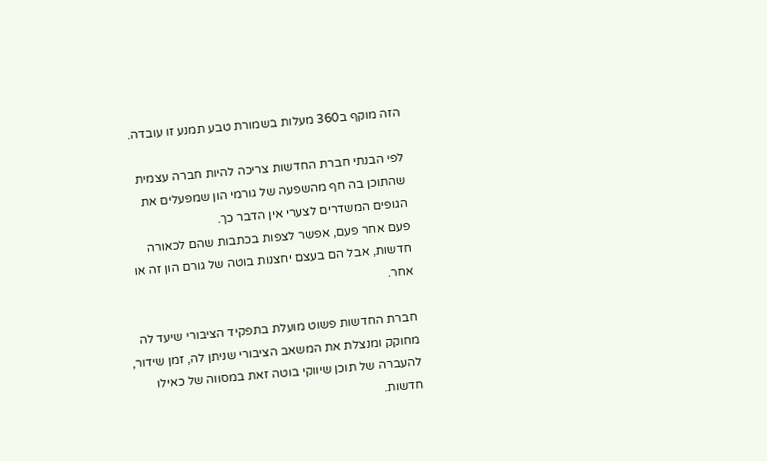הזה מוקף ב360 מעלות בשמורת טבע תמנע זו עובדה.

לפי הבנתי חברת החדשות צריכה להיות חברה עצמית שהתוכן בה חף מהשפעה של גורמי הון שמפעלים את הגופים המשדרים לצערי אין הדבר כך.
פעם אחר פעם, אפשר לצפות בכתבות שהם לכאורה חדשות, אבל הם בעצם יחצנות בוטה של גורם הון זה או אחר.

חברת החדשות פשוט מועלת בתפקיד הציבורי שיעד לה מחוקק ומנצלת את המשאב הציבורי שניתן לה, זמן שידור, להעברה של תוכן שיווקי בוטה זאת במסווה של כאילו חדשות.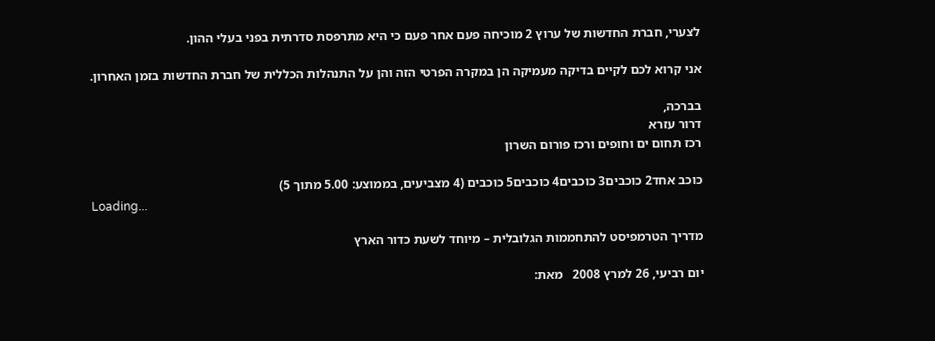לצערי, חברת החדשות של ערוץ 2 מוכיחה פעם אחר פעם כי היא מתרפסת סדרתית בפני בעלי ההון.

אני קרוא לכם לקיים בדיקה מעמיקה הן במקרה הפרטי הזה והן על התנהלות הכללית של חברת החדשות בזמן האחרון.

בברכה,
דרור עזרא
רכז תחום ים וחופים ורכז פורום השרון

כוכב אחד2 כוכבים3 כוכבים4 כוכבים5 כוכבים (4 מצביעים, בממוצע: 5.00 מתוך 5)
Loading...

מדריך הטרמפיסט להתחממות הגלובלית – מיוחד לשעת כדור הארץ

יום רביעי, 26 למרץ 2008   מאת: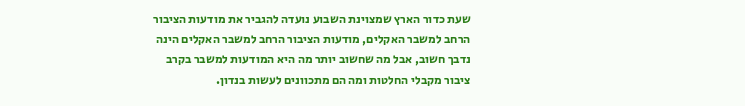שעת כדור הארץ שמצוינת השבוע נועדה להגביר את מודעות הציבור הרחב למשבר האקלים, מודעות הציבור הרחב למשבר האקלים הינה נדבך חשוב, אבל מה שחשוב יותר מה היא המודעות למשבר בקרב ציבור מקבלי החלטות ומה הם מתכוונים לעשות בנדון.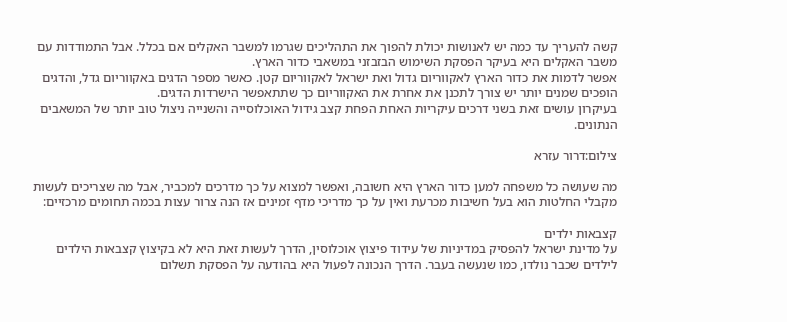קשה להעריך עד כמה יש לאנושות יכולת להפוך את התהליכים שגרמו למשבר האקלים אם בכלל. אבל התמודדות עם משבר האקלים היא בעיקר הפסקת השימוש הבזבזני במשאבי כדור הארץ.
אפשר לדמות את כדור הארץ לאקווריום גדול ואת ישראל לאקווריום קטן. כאשר מספר הדגים באקווריום גדל, והדגים הופכים שמנים יותר יש צורך לתכנן את אחרת את האקווריום כך שתתאפשר הישרדות הדגים.
בעיקרון עושים זאת בשני דרכים עיקריות האחת הפחת קצב גידול האוכלוסייה והשנייה ניצול טוב יותר של המשאבים הנתונים.

צילום:דרור עזרא

מה שעושה כל משפחה למען כדור הארץ היא חשובה, ואפשר למצוא על כך מדרכים למכביר, אבל מה שצריכים לעשות מקבלי החלטות הוא בעל חשיבות מכרעת ואין על כך מדריכי מדף זמינים אז הנה צרור עצות בכמה תחומים מרכזיים:

קצבאות ילדים
על מדינת ישראל להפסיק במדיניות של עידוד פיצוץ אוכלוסין, הדרך לעשות זאת היא לא בקיצוץ קצבאות הילדים לילדים שכבר נולדו, כמו שנעשה בעבר. הדרך הנכונה לפעול היא בהודעה על הפסקת תשלום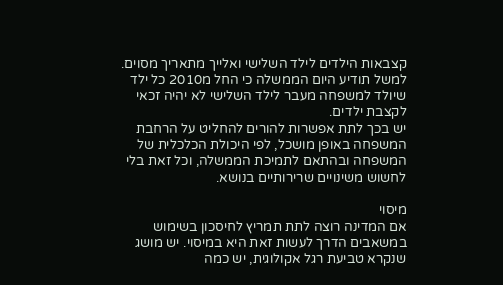קצבאות הילדים לילד השלישי ואלייך מתאריך מסוים. למשל תודיע היום הממשלה כי החל מ2010 כל ילד שיולד למשפחה מעבר לילד השלישי לא יהיה זכאי לקצבת ילדים.
יש בכך לתת אפשרות להורים להחליט על הרחבת המשפחה באופן מושכל, לפי היכולת הכלכלית של המשפחה ובהתאם לתמיכת הממשלה, וכל זאת בלי לחשוש משינויים שרירותיים בנושא.

מיסוי
אם המדינה רוצה לתת תמריץ לחיסכון בשימוש במשאבים הדרך לעשות זאת היא במיסוי. יש מושג שנקרא טביעת רגל אקולוגית, יש כמה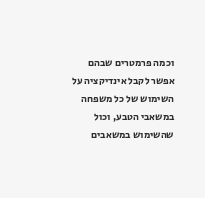וכמה פרמטרים שבהם אפשר לקבל אינדיקציה על השימוש של כל משפחה במשאבי הטבע, וכול שהשימוש במשאבים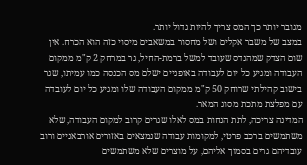מגובר יותר כך המס צריך להיות גדול יותר.
במצב של משבר אקלים ושל מחסור במשאבים מיסוי כזה הוא הכרח. אין שום הצדק שמהנדס שעובד למשל ברמת-החיל, גר במרחק 2 ק"מ ממקום העבודה ומגיע כל יום לעבודה באופניים ישלם מס הכנסה כמו עמיתו, שגר בישוב קהילתי שרוחק 50 ק"מ ממקום העבודה שלו ומגיע כל יום לעובדה עם מפלצת מתכת מסוג המאר.
המדינה צריכה, לתת הנחות במס לאלו שגרים קרוב למקום העבודה, שלא משתמשים ברכב פרטי, למקומות עבודה שנמצאים באזורים אורבאניים ורוב עובדיהם גרים בסמוך אליהם, על מוצרים שלא משתמשים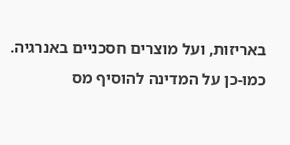באריזות, ועל מוצרים חסכניים באנרגיה. כמו-כן על המדינה להוסיף מס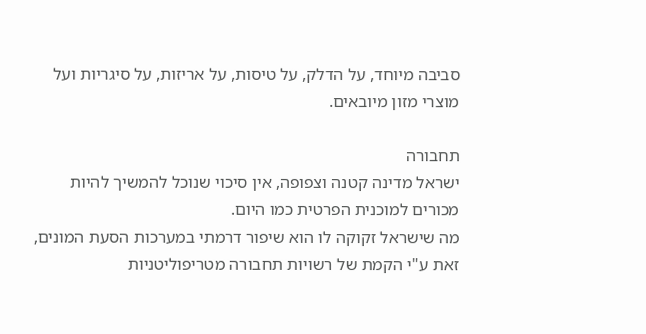סביבה מיוחד, על הדלק, על טיסות, על אריזות, על סיגריות ועל מוצרי מזון מיובאים.

תחבורה
ישראל מדינה קטנה וצפופה, אין סיכוי שנוכל להמשיך להיות מכורים למוכנית הפרטית כמו היום.
מה שישראל זקוקה לו הוא שיפור דרמתי במערכות הסעת המונים, זאת ע"י הקמת של רשויות תחבורה מטריפוליטניות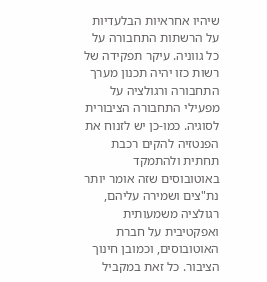שיהיו אחראיות הבלעדיות על הרשתות התחבורה על כל גווניה. עיקר תפקידה של רשות כזו יהיה תכנון מערך התחבורה ורגולציה על מפעילי התחבורה הציבורית לסוגיה. כמו-כן יש לזנוח את הפנטזיה להקים רכבת תחתית ולהתמקד באוטובוסים שזה אומר יותר נת"צים ושמירה עליהם, רגולציה משמעותית ואפקטיבית על חברת האוטובוסים, וכמובן חינוך הציבור. כל זאת במקביל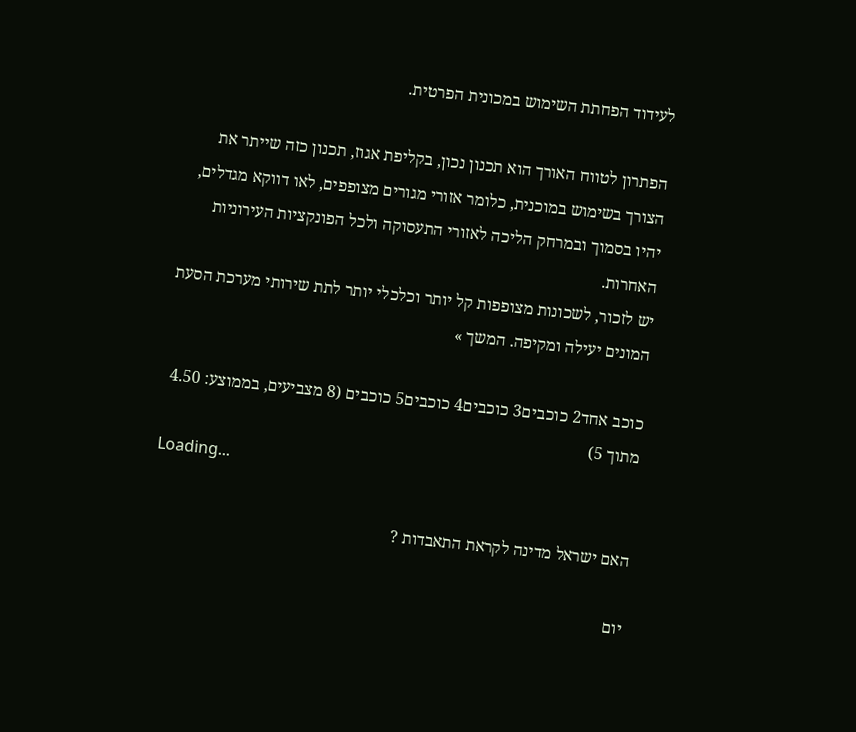לעידוד הפחתת השימוש במכונית הפרטית.

הפתרון לטווח האורך הוא תכנון נכון, בקליפת אגוז, תכנון כזה שייתר את הצורך בשימוש במוכנית, כלומר אזורי מגורים מצופפים, לאו דווקא מגדלים, יהיו בסמוך ובמרחק הליכה לאזורי התעסוקה ולכל הפונקציות העירוניות האחרות.
יש לזכור, לשכונות מצופפות קל יותר וכלכלי יותר לתת שירותי מערכת הסעת המונים יעילה ומקיפה. המשך »

כוכב אחד2 כוכבים3 כוכבים4 כוכבים5 כוכבים (8 מצביעים, בממוצע: 4.50 מתוך 5)
Loading...

האם ישראל מדינה לקראת התאבדות ?

יום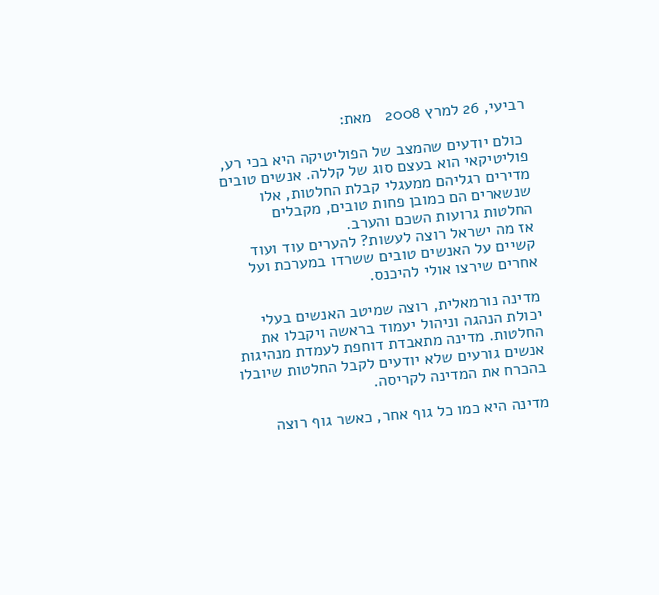רביעי, 26 למרץ 2008   מאת:

 כולם יודעים שהמצב של הפוליטיקה היא בכי רע, פוליטיקאי הוא בעצם סוג של קללה. אנשים טובים מדירים רגליהם ממעגלי קבלת החלטות, אלו שנשארים הם כמובן פחות טובים, מקבלים החלטות גרועות השכם והערב.
אז מה ישראל רוצה לעשות? להערים עוד ועוד קשיים על האנשים טובים ששרדו במערכת ועל אחרים שירצו אולי להיכנס.

מדינה נורמאלית, רוצה שמיטב האנשים בעלי יכולת הנהגה וניהול יעמוד בראשה ויקבלו את החלטות. מדינה מתאבדת דוחפת לעמדת מנהיגות אנשים גורעים שלא יודעים לקבל החלטות שיובלו בהכרח את המדינה לקריסה.

מדינה היא כמו כל גוף אחר, כאשר גוף רוצה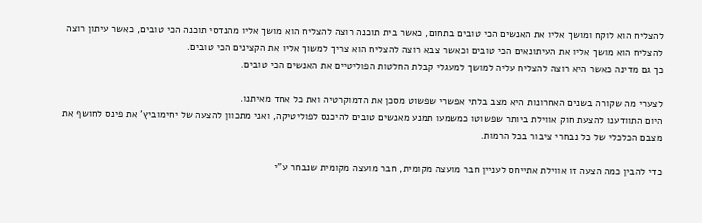להצליח הוא לוקח ומושך אליו את האנשים הכי טובים בתחום, כאשר בית תוכנה רוצה להצליח הוא מושך אליו מהנדסי תוכנה הכי טובים, כאשר עיתון רוצה להצליח הוא מושך אליו את העיתונאים הכי טובים וכאשר צבא רוצה להצליח הוא צריך למשוך אליו את הקצינים הכי טובים.
כך גם מדינה כאשר היא רוצה להצליח עליה למושך למעגלי קבלת החלטות הפוליטיים את האנשים הכי טובים.

לצערי מה שקורה בשנים האחרונות היא מצב בלתי אפשרי שפשוט מסכן את הדמוקרטיה ואת כל אחד מאיתנו.
היום התוודענו להצעת חוק אווילת ביותר שפשוטו כמשמעו תמנע מאנשים טובים להיכנס לפוליטיקה, ואני מתכוון להצעה של יחימוביץ' את פינס לחושף את מצבם הכלכלי של כל נבחרי ציבור בכל הרמות.

כדי להבין כמה הצעה זו אווילת אתייחס לעניין חבר מועצה מקומית, חבר מועצה מקומית שנבחר ע"י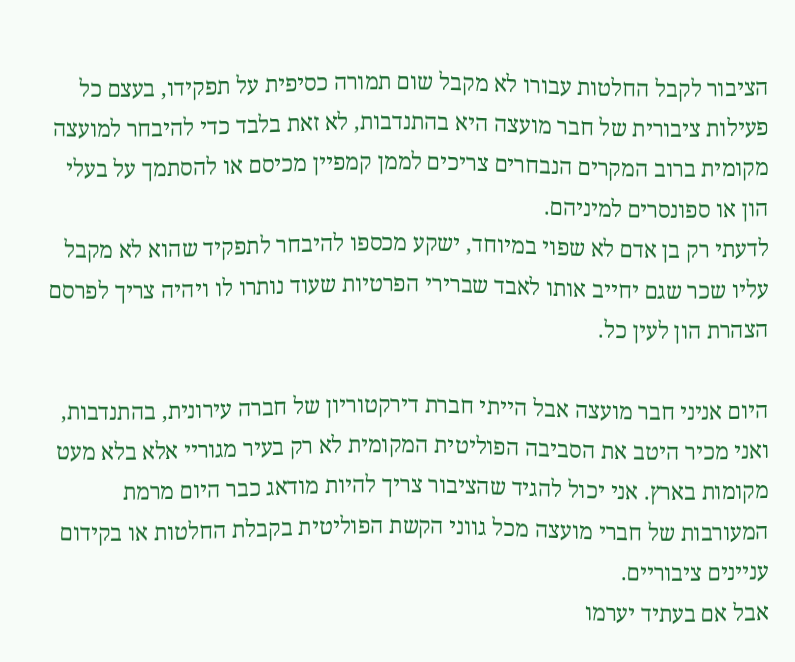הציבור לקבל החלטות עבורו לא מקבל שום תמורה כסיפית על תפקידו, בעצם כל פעילות ציבורית של חבר מועצה היא בהתנדבות, לא זאת בלבד כדי להיבחר למועצה מקומית ברוב המקרים הנבחרים צריכים לממן קמפיין מכיסם או להסתמך על בעלי הון או ספונסרים למיניהם.
לדעתי רק בן אדם לא שפוי במיוחד, ישקע מכספו להיבחר לתפקיד שהוא לא מקבל עליו שכר שגם יחייב אותו לאבד שברירי הפרטיות שעוד נותרו לו ויהיה צריך לפרסם הצהרת הון לעין כל.

היום אניני חבר מועצה אבל הייתי חברת דירקטוריון של חברה עירונית, בהתנדבות, ואני מכיר היטב את הסביבה הפוליטית המקומית לא רק בעיר מגוריי אלא בלא מעט מקומות בארץ. אני יכול להגיד שהציבור צריך להיות מודאג כבר היום מרמת המעורבות של חברי מועצה מכל גווני הקשת הפוליטית בקבלת החלטות או בקידום עניינים ציבוריים.
אבל אם בעתיד יערמו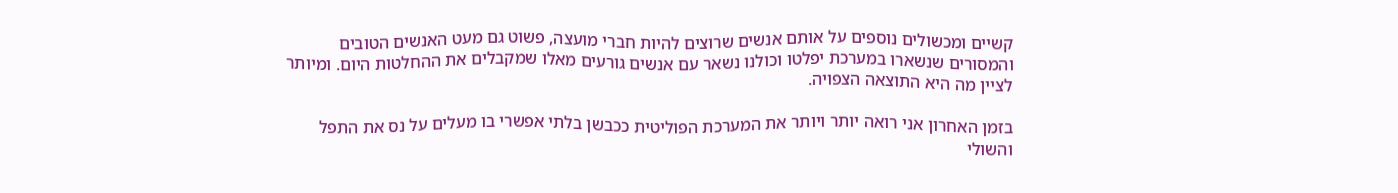קשיים ומכשולים נוספים על אותם אנשים שרוצים להיות חברי מועצה, פשוט גם מעט האנשים הטובים והמסורים שנשארו במערכת יפלטו וכולנו נשאר עם אנשים גורעים מאלו שמקבלים את ההחלטות היום. ומיותר לציין מה היא התוצאה הצפויה.

בזמן האחרון אני רואה יותר ויותר את המערכת הפוליטית ככבשן בלתי אפשרי בו מעלים על נס את התפל והשולי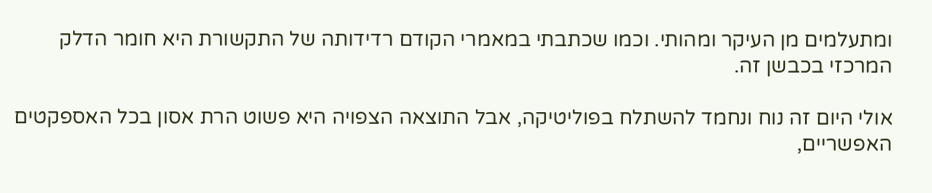ומתעלמים מן העיקר ומהותי. וכמו שכתבתי במאמרי הקודם רדידותה של התקשורת היא חומר הדלק המרכזי בכבשן זה.

אולי היום זה נוח ונחמד להשתלח בפוליטיקה, אבל התוצאה הצפויה היא פשוט הרת אסון בכל האספקטים האפשריים,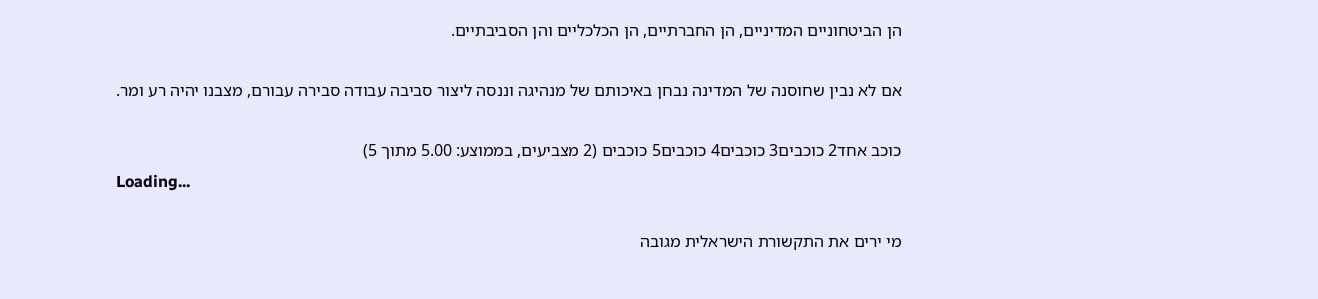הן הביטחוניים המדיניים, הן החברתיים, הן הכלכליים והן הסביבתיים.

אם לא נבין שחוסנה של המדינה נבחן באיכותם של מנהיגה וננסה ליצור סביבה עבודה סבירה עבורם, מצבנו יהיה רע ומר.

כוכב אחד2 כוכבים3 כוכבים4 כוכבים5 כוכבים (2 מצביעים, בממוצע: 5.00 מתוך 5)
Loading...

מי ירים את התקשורת הישראלית מגובה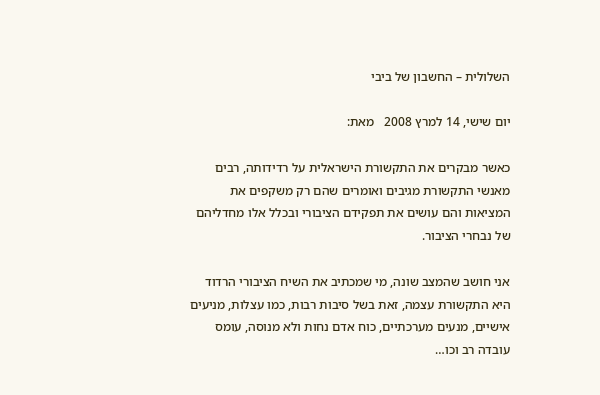השלולית – החשבון של ביבי

יום שישי, 14 למרץ 2008   מאת:

כאשר מבקרים את התקשורת הישראלית על רדידותה, רבים מאנשי התקשורת מגיבים ואומרים שהם רק משקפים את המציאות והם עושים את תפקידם הציבורי ובכלל אלו מחדליהם של נבחרי הציבור.

אני חושב שהמצב שונה, מי שמכתיב את השיח הציבורי הרדוד היא התקשורת עצמה, זאת בשל סיבות רבות, כמו עצלות, מניעים אישיים, מנעים מערכתיים, כוח אדם נחות ולא מנוסה, עומס עובדה רב וכו…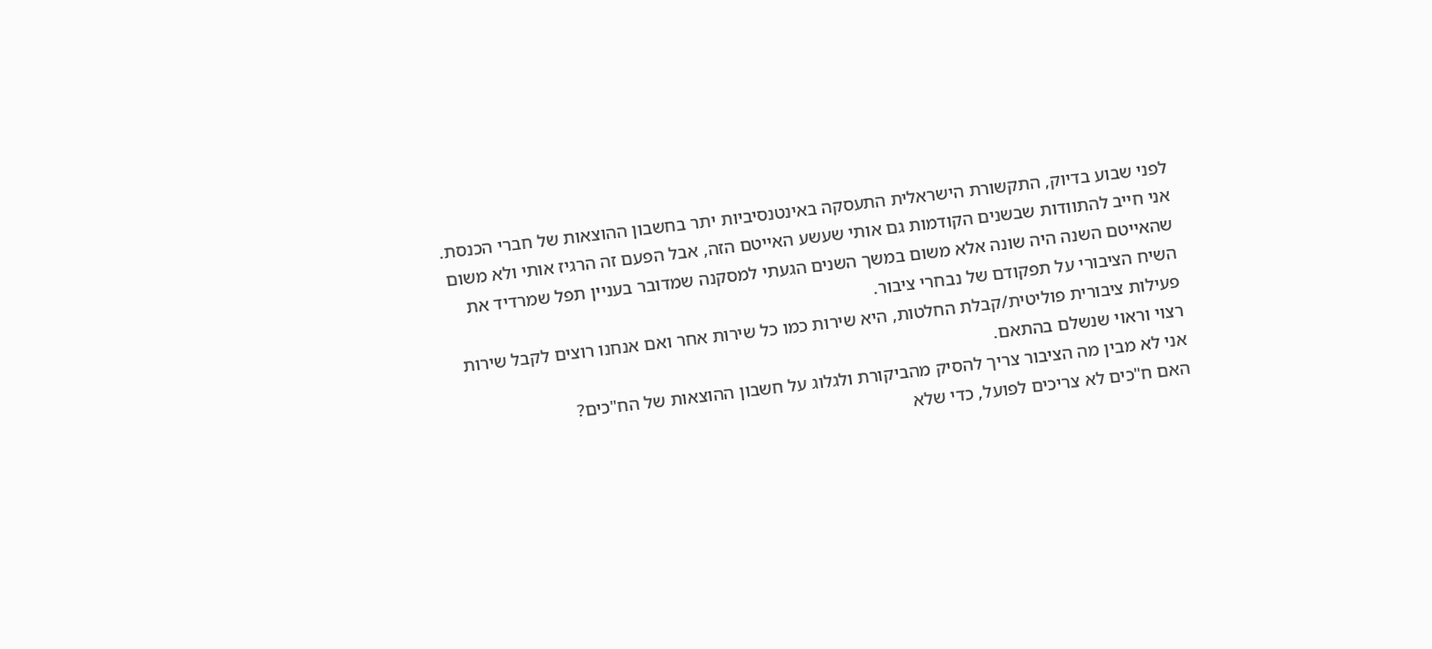לפני שבוע בדיוק, התקשורת הישראלית התעסקה באינטנסיביות יתר בחשבון ההוצאות של חברי הכנסת. אני חייב להתוודות שבשנים הקודמות גם אותי שעשע האייטם הזה, אבל הפעם זה הרגיז אותי ולא משום שהאייטם השנה היה שונה אלא משום במשך השנים הגעתי למסקנה שמדובר בעניין תפל שמרדיד את השיח הציבורי על תפקודם של נבחרי ציבור.
פעילות ציבורית פוליטית/קבלת החלטות, היא שירות כמו כל שירות אחר ואם אנחנו רוצים לקבל שירות רצוי וראוי שנשלם בהתאם.
אני לא מבין מה הציבור צריך להסיק מהביקורת ולגלוג על חשבון ההוצאות של הח"כים?
האם ח"כים לא צריכים לפועל, כדי שלא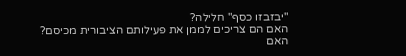"יבזבזו כסף" חלילה?
האם הם צריכים לממן את פעילותם הציבורית מכיסם?
האם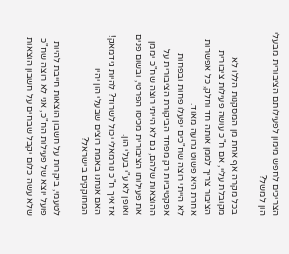הצריכים לחפש מימון לפעילותם הציבורית מבעלי הון למשל?

בכל מקרה אף אחת מן המסקנות הללו לא מקובלת עליי, אם ח"כ עושה פעילות ציבורית הציבור צריך לממן אותה חד וחלק, כל אפשרות אחרת היא פשוט גרועה מאוד.
לא הייתי רוצה שח"כים יפעלו פחות ובפחות אפקטיביות רק מפחד הביקורת הציבורית על ההוצאות שלהם, גם לא הייתי רוצה שח"כ יממן את פעילותו הציבורית מכיסו הפרטי, ובשום פנים ואופן לא ע"י בעלי הון.
אז איך ח"כ נורמאלי יכול לשרוד? להיות גידמאק!
האם אנחנו באמת רוצים שבעלי הון יהיו המחוקקים בישראל?

לטעמי, ביקרות על חשבון הוצאות חייבת להיות פועל יוצא של פעילות הח"כ, אני לא רוצה שח"כ שלא עשה כלום יקבל שבחים על חשבון הוצאות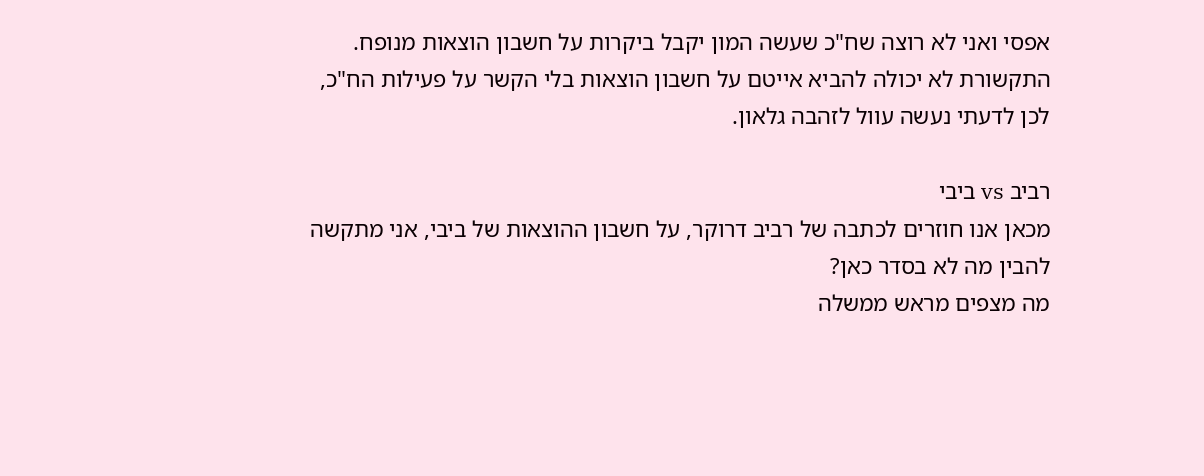אפסי ואני לא רוצה שח"כ שעשה המון יקבל ביקרות על חשבון הוצאות מנופח. התקשורת לא יכולה להביא אייטם על חשבון הוצאות בלי הקשר על פעילות הח"כ, לכן לדעתי נעשה עוול לזהבה גלאון.

רביב vs ביבי
מכאן אנו חוזרים לכתבה של רביב דרוקר, על חשבון ההוצאות של ביבי, אני מתקשה להבין מה לא בסדר כאן?
מה מצפים מראש ממשלה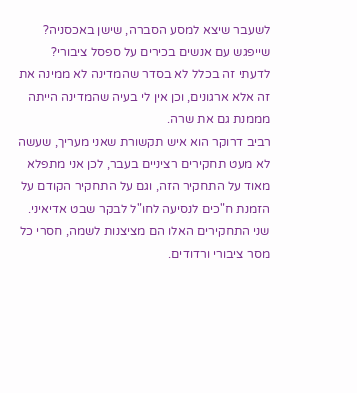לשעבר שיצא למסע הסברה, שישן באכסניה? שייפגש עם אנשים בכירים על ספסל ציבורי? לדעתי זה בכלל לא בסדר שהמדינה לא ממינה את זה אלא ארגונים, וכן אין לי בעיה שהמדינה הייתה מממנת גם את שרה.
רביב דרוקר הוא איש תקשורת שאני מעריך, שעשה לא מעט תחקירים רציניים בעבר, לכן אני מתפלא מאוד על התחקיר הזה, וגם על התחקיר הקודם על הזמנת ח"כים לנסיעה לחו"ל לבקר שבט אדיאיני.
שני התחקירים האלו הם מציצנות לשמה, חסרי כל מסר ציבורי ורדודים.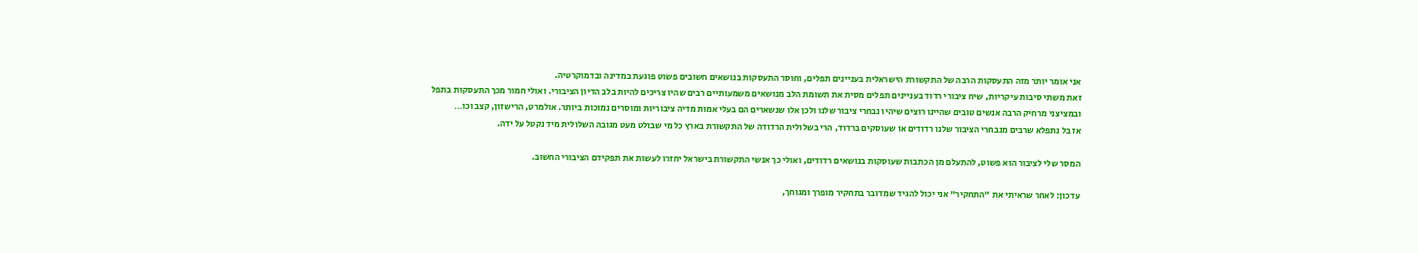אני אומר יותר מזה התעסקות הרבה של התקשורת הישראלית בעניינים תפלים, וחוסר התעסקות בנושאים חשובים פשוט פוגעת במדינה ובדמוקרטיה.
זאת משתי סיבות עיקריות, שיח ציבורי רדוד בעניינים תפלים מסית את תשומת הלב מנושאים משמעותיים רבים שהיו צריכים להיות בלב הדיון הציבורי. ואולי חמור מכך התעסקות בתפל ובמציצני מרחיק הרבה אנשים טובים שהיינו רוצים שיהיו נבחרי ציבור שלנו ולכן אלו שנשארים הם בעלי אמות מדיה ציבוריות ומוסרים נמוכות ביותר. אולמרט, הרישזון, קצב וכו…
אז בל נתפלא שרבים מנבחרי הציבור שלנו רדודים או שעוסקים ברדוד, הרי בשלולית הרדודה של התקשורת בארץ כל מי שבולט מעט מגובה השלולית מיד נקטל על ידה.

המסר שלי לציבור הוא פשוט, להתעלם מן הכתבות שעוסקות בנושאים רדודים, ואולי כך אנשי התקשורת בישראל יחזרו לעשות את תפקידם הציבורי החשוב.

עדכון: לאחר שראיתי את "התחקיר" אני יכול להגיד שמדובר בתחקיר מופרך ומגוחך,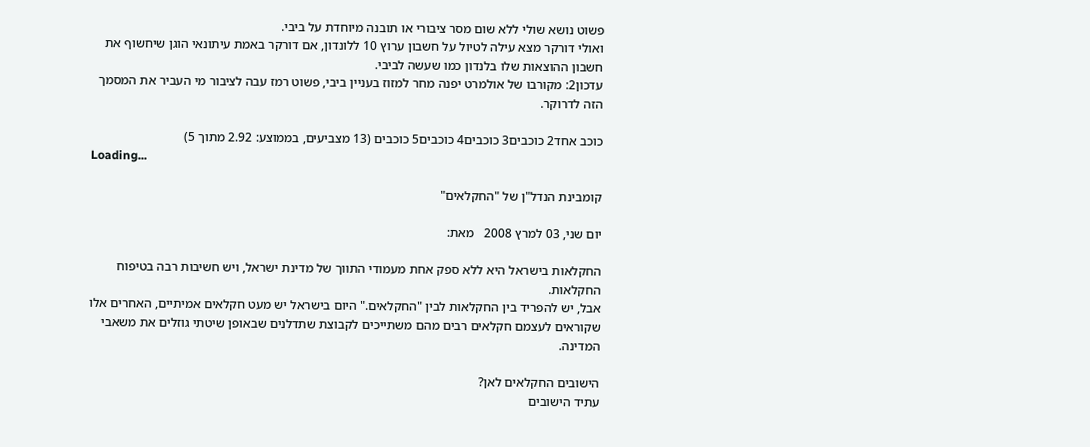פשוט נושא שולי ללא שום מסר ציבורי או תובנה מיוחדת על ביבי.
ואולי דורקר מצא עילה לטיול על חשבון ערוץ 10 ללונדון, אם דורקר באמת עיתונאי הוגן שיחשוף את חשבון ההוצאות שלו בלנדון כמו שעשה לביבי.
עדכון2: מקורבו של אולמרט יפנה מחר למזוז בעניין ביבי, פשוט רמז עבה לציבור מי העביר את המסמך הזה לדרוקר.

כוכב אחד2 כוכבים3 כוכבים4 כוכבים5 כוכבים (13 מצביעים, בממוצע: 2.92 מתוך 5)
Loading...

קומבינת הנדל"ן של "החקלאים"

יום שני, 03 למרץ 2008   מאת:

החקלאות בישראל היא ללא ספק אחת מעמודי התווך של מדינת ישראל, ויש חשיבות רבה בטיפוח החקלאות.
אבל, יש להפריד בין החקלאות לבין "החקלאים." היום בישראל יש מעט חקלאים אמיתיים, האחרים אלו שקוראים לעצמם חקלאים רבים מהם משתייכים לקבוצת שתדלנים שבאופן שיטתי גוזלים את משאבי המדינה.

הישובים החקלאים לאן?
עתיד הישובים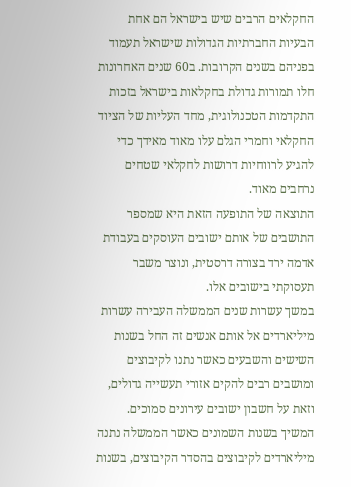החקלאים הרבים שיש בישראל הם אחת הבעיות החברתיות הגדולות שישראל תעמוד בפניהם בשנים הקרובות. ב60 שנים האחרונות חלו תמורות גדולת בחקלאות בישראל בזכות התקדמות הטכנולוגית, מחד העליות של הציוד החקלאי וחמרי הגלם עלו מאוד מאידך כדי להגיע לרווחיות דרושות לחקלאי שטחים נרחבים מאוד.
התוצאה של התופעה הזאת היא שמספר התושבים של אותם ישובים העוסקים בעבודת אדמה ירד בצורה דרסטית, ונוצר משבר תעסוקתי בישובים אלו.
במשך עשרות שנים הממשלה העבירה עשרות מיליארדים אל אותם אנשים זה החל בשנות השישים והשבעים כאשר נתנו לקיבוצים ומושבים רבים להקים אזורי תעשייה גדולים, וזאת על חשבון ישובים עירונים סמוכים.
המשיך בשנות השמונים כאשר הממשלה נתנה מיליארדים לקיבוצים בהסדר הקיבוצים, בשנות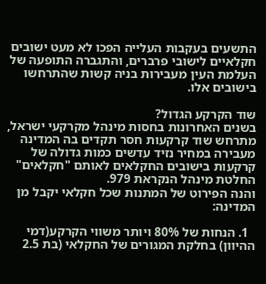התשעים בעקבות העלייה הפכו לא מעט ישובים חקלאיים לישובי פרברים, והתגברה התופעה של העלמת העין מעבירות בניה קשות שהתרחשו בישובים אלו.

שוד הקרקע הגדול?
בשנים האחרונות בחסות מינהל מקרקעי ישראל, מתרחש שוד קרקעות חסר תקדים בה המדינה מעבירה במחיר נזיד עדשים כמות גדולה של קרקעות בישובים החקלאים לאותם "חקלאים" החלטת מינהל הנקראת 979.
והנה הפירוט של המתנות שכל חקלאי יקבל מן המדינה:

  1. הנחות של 80% ויותר משווי הקרקע(דמי ההיוון) בחלקת המגורים של החקלאי (בת 2.5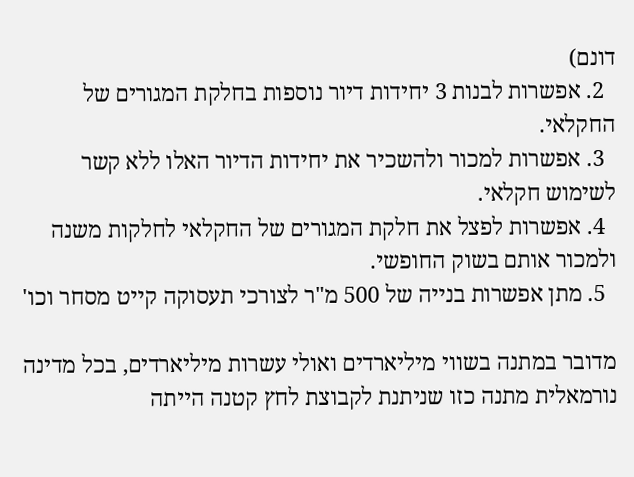דונם)
  2. אפשרות לבנות 3 יחידות דיור נוספות בחלקת המגורים של החקלאי.
  3. אפשרות למכור ולהשכיר את יחידות הדיור האלו ללא קשר לשימוש חקלאי.
  4. אפשרות לפצל את חלקת המגורים של החקלאי לחלקות משנה ולמכור אותם בשוק החופשי.
  5. מתן אפשרות בנייה של 500 מ"ר לצורכי תעסוקה קייט מסחר וכו'

מדובר במתנה בשווי מיליארדים ואולי עשרות מיליארדים, בכל מדינה נורמאלית מתנה כזו שניתנת לקבוצת לחץ קטנה הייתה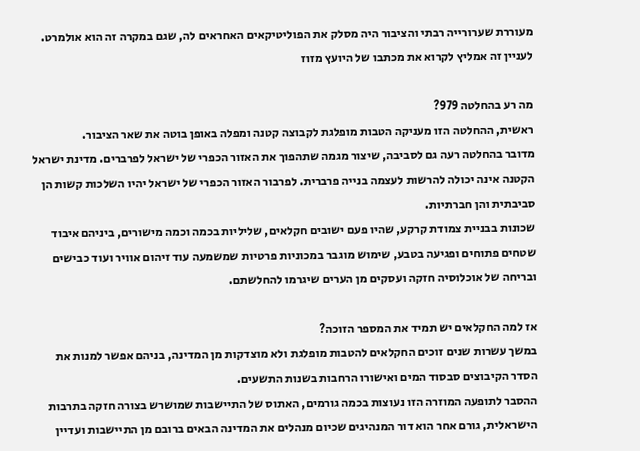מעוררת שערורייה רבתי והציבור היה מסלק את הפוליטיקאים האחראים לה, שגם במקרה זה הוא אולמרט.
לעניין זה אמליץ לקרוא את מכתבו של היועץ מזוז

מה רע בהחלטה 979?
ראשית, ההחלטה הזו מעניקה הטבות מופלגת לקבוצה קטנה ומפלה באופן בוטה את שאר הציבור.
מדובר בהחלטה רעה גם לסביבה, שיצור מגמה שתהפוך את האזור הכפרי של ישראל לפרברים. מדינת ישראל הקטנה אינה יכולה להרשות לעצמה בנייה פרברית. לפרבור האזור הכפרי של ישראל יהיו השלכות קשות הן סביבתית והן חברתיות.
שכונות בבניית צמודת קרקע, שהיו פעם ישובים חקלאים, שליליות בכמה וכמה מישורים, ביניהם איבוד שטחים פתוחים ופגיעה בטבע, שימוש מוגבר במכוניות פרטיות שמשמעה עוד זיהום אוויר ועוד כבישים ובריחה של אוכלוסיה חזקה ועסקים מן הערים שיגרמו להחלשתם.

אז למה החקלאים יש תמיד את המספר הזוכה?
במשך עשרות שנים זוכים החקלאים להטבות מופלגת ולא מוצדקות מן המדינה, בניהם אפשר למנות את הסדר הקיבוצים סבסוד המים ואישורו הרחבות בשנות התשעים.
ההסבר לתופעה המוזרה הזו נעוצות בכמה גורמים, האתוס של התיישבות שמושרש בצורה חזקה בתרבות הישראלית, גורם אחר הוא דור המנהיגים שכיום מנהלים את המדינה הבאים ברובם מן התיישבות ועדיין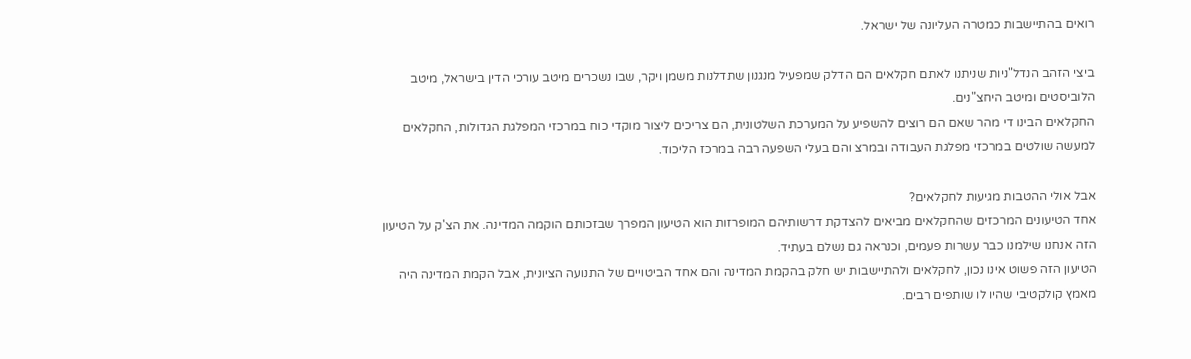רואים בהתיישבות כמטרה העליונה של ישראל.

ביצי הזהב הנדל"ניות שניתנו לאתם חקלאים הם הדלק שמפעיל מנגנון שתדלנות משמן ויקר, שבו נשכרים מיטב עורכי הדין בישראל, מיטב הלוביסטים ומיטב היחצ"נים.
החקלאים הבינו די מהר שאם הם רוצים להשפיע על המערכת השלטונית, הם צריכים ליצור מוקדי כוח במרכזי המפלגת הגדולות, החקלאים למעשה שולטים במרכזי מפלגת העבודה ובמרצ והם בעלי השפעה רבה במרכז הליכוד.

אבל אולי ההטבות מגיעות לחקלאים?
אחד הטיעונים המרכזים שהחקלאים מביאים להצדקת דרשותיהם המופרזות הוא הטיעון המפרך שבזכותם הוקמה המדינה. את הצ'ק על הטיעון הזה אנחנו שילמנו כבר עשרות פעמים, וכנראה גם נשלם בעתיד.
הטיעון הזה פשוט אינו נכון, לחקלאים ולהתיישבות יש חלק בהקמת המדינה והם אחד הביטויים של התנועה הציונית, אבל הקמת המדינה היה מאמץ קולקטיבי שהיו לו שותפים רבים.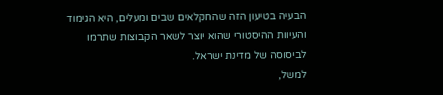הבעיה בטיעון הזה שהחקלאים שבים ומעלים, היא הגימוד והעיוות ההיסטורי שהוא יוצר לשאר הקבוצות שתרמו לביסוסה של מדינת ישראל.
למשל,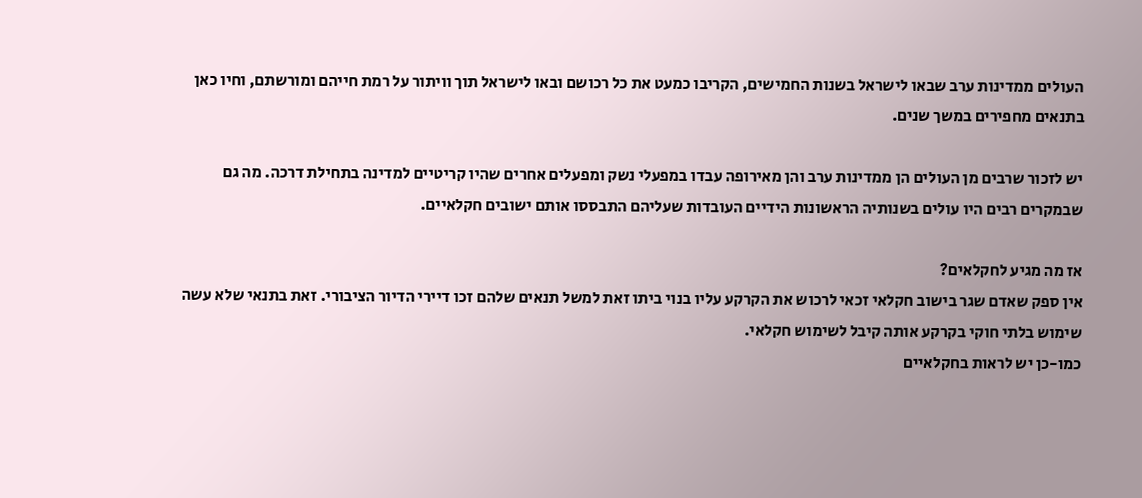העולים ממדינות ערב שבאו לישראל בשנות החמישים, הקריבו כמעט את כל רכושם ובאו לישראל תוך וויתור על רמת חייהם ומורשתם, וחיו כאן בתנאים מחפירים במשך שנים.

יש לזכור שרבים מן העולים הן ממדינות ערב והן מאירופה עבדו במפעלי נשק ומפעלים אחרים שהיו קריטיים למדינה בתחילת דרכה. מה גם שבמקרים רבים היו עולים בשנותיה הראשונות הידיים העובדות שעליהם התבססו אותם ישובים חקלאיים.

אז מה מגיע לחקלאים?
אין ספק שאדם שגר בישוב חקלאי זכאי לרכוש את הקרקע עליו בנוי ביתו זאת למשל תנאים שלהם זכו דיירי הדיור הציבורי. זאת בתנאי שלא עשה שימוש בלתי חוקי בקרקע אותה קיבל לשימוש חקלאי.
כמו-כן יש לראות בחקלאיים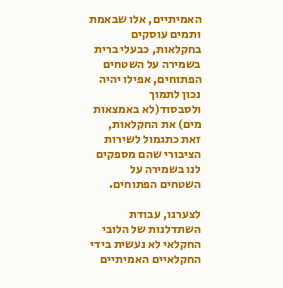האמיתיים, אלו שבאמת ותמים עוסקים בחקלאות, כבעלי ברית בשמירה על השטחים הפתוחים, אפילו יהיה נכון לתמוך ולסבסוד(לא באמצאות מים) את החקלאות, זאת כתגמול לשירות הציבורי שהם מספקים לנו בשמירה על השטחים הפתוחים.

לצערנו, עבודת השתדלנות של הלובי החקלאי לא נעשית בידי החקלאיים האמיתיים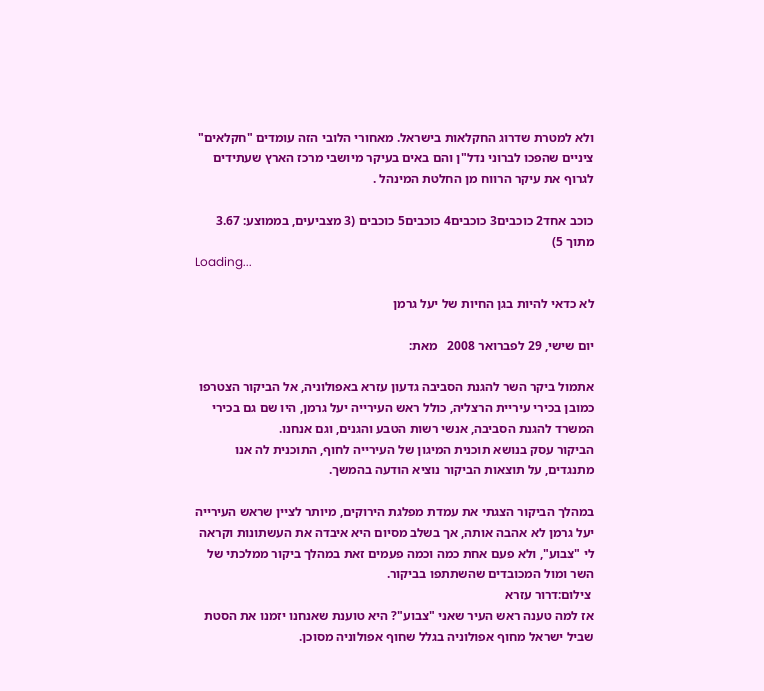ולא למטרת שדרוג החקלאות בישראל. מאחורי הלובי הזה עומדים "חקלאים" ציניים שהפכו לברוני נדל"ן והם באים בעיקר מיושבי מרכז הארץ שעתידים לגרוף את עיקר הרווח מן החלטת המינהל .

כוכב אחד2 כוכבים3 כוכבים4 כוכבים5 כוכבים (3 מצביעים, בממוצע: 3.67 מתוך 5)
Loading...

לא כדאי להיות בגן החיות של יעל גרמן

יום שישי, 29 לפברואר 2008   מאת:

אתמול ביקר השר להגנת הסביבה גדעון עזרא באפולוניה, אל הביקור הצטרפו כמובן בכירי עיריית הרצליה, כולל ראש העירייה יעל גרמן, היו שם גם בכירי המשרד להגנת הסביבה, אנשי רשות הטבע והגנים, וגם אנחנו.
הביקור עסק בנושא תוכנית המיגון של העירייה לחוף, התוכנית לה אנו מתנגדים, על תוצאות הביקור נוציא הודעה בהמשך.

במהלך הביקור הצגתי את עמדת מפלגת הירוקים, מיותר לציין שראש העירייה יעל גרמן לא אהבה אותה, אך בשלב מסיום היא איבדה את העשתונות וקראה לי "צבוע", ולא פעם אחת כמה וכמה פעמים זאת במהלך ביקור ממלכתי של השר ומול המכובדים שהשתתפו בביקור.
 צילום:דרור עזרא
אז למה טענה ראש העיר שאני "צבוע"? היא טוענת שאנחנו יזמנו את הסטת שביל ישראל מחוף אפולוניה בגלל שחוף אפולוניה מסוכן.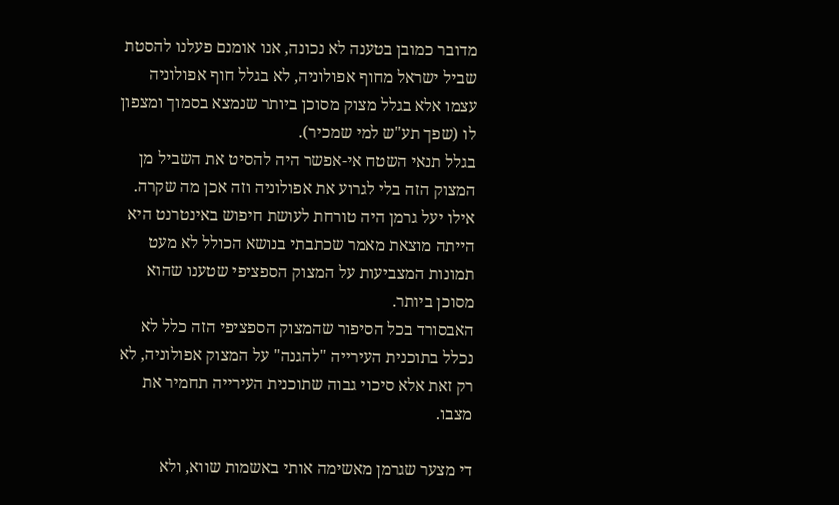מדובר כמובן בטענה לא נכונה, אנו אומנם פעלנו להסטת שביל ישראל מחוף אפולוניה, לא בגלל חוף אפולוניה עצמו אלא בגלל מצוק מסוכן ביותר שנמצא בסמוך ומצפון לו (שפך תע"ש למי שמכיר).
בגלל תנאי השטח אי-אפשר היה להסיט את השביל מן המצוק הזה בלי לגרוע את אפולוניה וזה אכן מה שקרה.
אילו יעל גרמן היה טורחת לעושת חיפוש באינטרנט היא הייתה מוצאת מאמר שכתבתי בנושא הכולל לא מעט תמונות המצביעות על המצוק הספציפי שטענו שהוא מסוכן ביותר.
האבסורד בכל הסיפור שהמצוק הספציפי הזה כלל לא נכלל בתוכנית העירייה "להגנה" על המצוק אפולוניה, לא רק זאת אלא סיכוי גבוה שתוכנית העירייה תחמיר את מצבו.

די מצער שגרמן מאשימה אותי באשמות שווא, ולא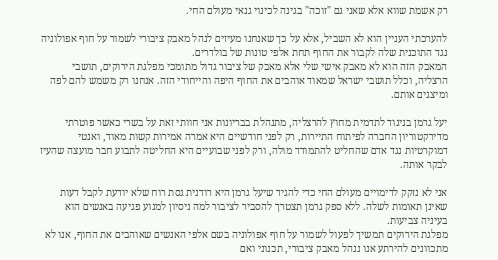רק אשמת שווא אלא שאני גם "זוכה" בגינה לכינוי גנאי מעולם החי.

להערכתי העניין הוא לא השביל, אלא על כך שאנחנו מעיזים לנהל מאבק ציבורי לשמור על חוף אפולוניה נגד התוכנית שלה לקבור את החוף תחת אלפי טונות של בולדרים.
המאבק הזה הוא לא מאבק אישי שלי אלא מאבק של ציבור גדול מתומכי מפלגת הירוקים, תושבי הרצליה, וכלל תושבי ישראל שמאוד אוהבים את החוף היפה והייחודי הזה. אנחנו רק משמש להם לפה ומיצגים אותם.

יעל גרמן בניגוד לתדמית מחוץ להרצליה, מתנהלת בבריונות אני חוותי זאת על בשרי כאשר פוטרתי מדירקטוריון החברה לפיתוח התיירות, רק לפני חודשיים היא אמרה אמירות קשות מאוד, ואנטי דמוקרטיות נגד אדם שהחליט להתמודד מולה, ורק לפני שבועיים היא החליטה לתבוע חבר מועצה שהעיז לבקר אותה.

אני לא נזקק לדימויים מעולם החי כדי להגיד שיעל גרמן היא רודנית גסת רוח שלא יודעת לקבל דעות שאינן תאומות לשלה. ללא ספק גרמן תצטרך להסביר לציבור למה ניסיון למנוע פגיעה באנשים הוא בעיניה צביעות.
מפלגת הירוקים תמשיך לפעול לשמור על חוף אפולוניה בשם אלפי האנשים שאוהבים את החוף, אנו לא מתכוונים להירתע אנו ננהל מאבק ציבורי, תכנוני ואם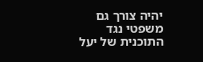יהיה צורך גם משפטי נגד התוכנית של יעל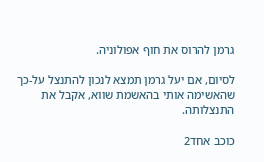גרמן להרוס את חוף אפולוניה.

לסיום, אם יעל גרמן תמצא לנכון להתנצל על-כך שהאשימה אותי בהאשמת שווא, אקבל את התנצלותה.

כוכב אחד2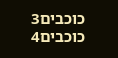כוכבים3 כוכבים4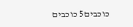כוכבים5 כוכבים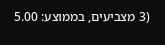(3 מצביעים, בממוצע: 5.00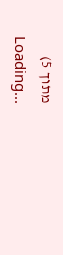מתוך 5)
Loading...